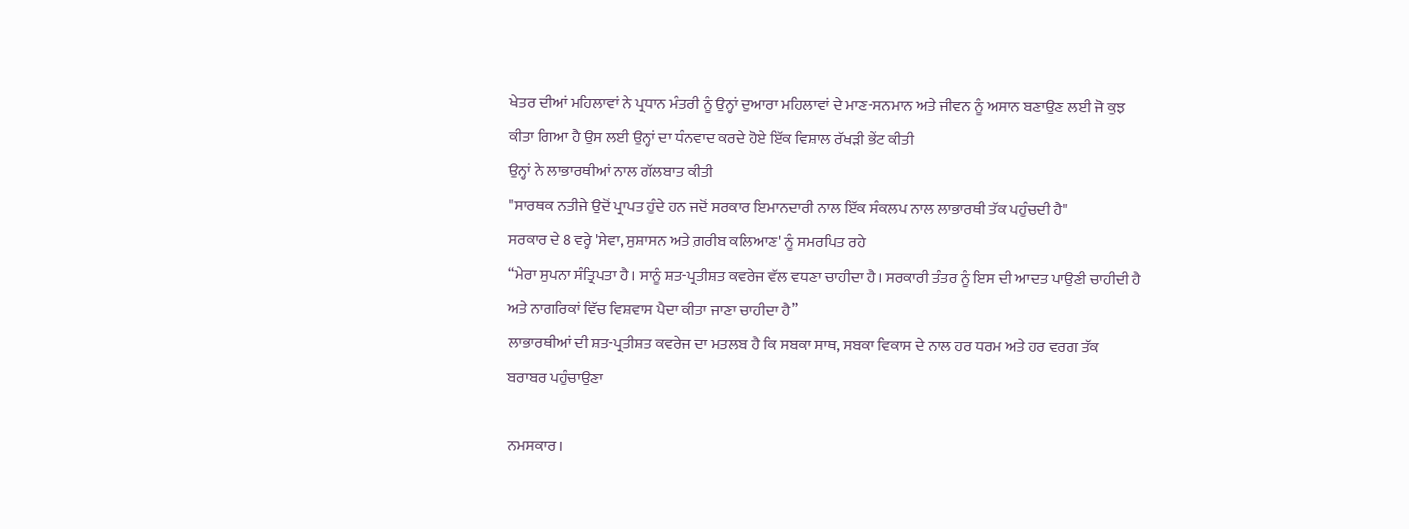ਖੇਤਰ ਦੀਆਂ ਮਹਿਲਾਵਾਂ ਨੇ ਪ੍ਰਧਾਨ ਮੰਤਰੀ ਨੂੰ ਉਨ੍ਹਾਂ ਦੁਆਰਾ ਮਹਿਲਾਵਾਂ ਦੇ ਮਾਣ-ਸਨਮਾਨ ਅਤੇ ਜੀਵਨ ਨੂੰ ਅਸਾਨ ਬਣਾਉਣ ਲਈ ਜੋ ਕੁਝ ਕੀਤਾ ਗਿਆ ਹੈ ਉਸ ਲਈ ਉਨ੍ਹਾਂ ਦਾ ਧੰਨਵਾਦ ਕਰਦੇ ਹੋਏ ਇੱਕ ਵਿਸ਼ਾਲ ਰੱਖੜੀ ਭੇਂਟ ਕੀਤੀ
ਉਨ੍ਹਾਂ ਨੇ ਲਾਭਾਰਥੀਆਂ ਨਾਲ ਗੱਲਬਾਤ ਕੀਤੀ
"ਸਾਰਥਕ ਨਤੀਜੇ ਉਦੋਂ ਪ੍ਰਾਪਤ ਹੁੰਦੇ ਹਨ ਜਦੋਂ ਸਰਕਾਰ ਇਮਾਨਦਾਰੀ ਨਾਲ ਇੱਕ ਸੰਕਲਪ ਨਾਲ ਲਾਭਾਰਥੀ ਤੱਕ ਪਹੁੰਚਦੀ ਹੈ"
ਸਰਕਾਰ ਦੇ 8 ਵਰ੍ਹੇ 'ਸੇਵਾ, ਸੁਸ਼ਾਸਨ ਅਤੇ ਗ਼ਰੀਬ ਕਲਿਆਣ' ਨੂੰ ਸਮਰਪਿਤ ਰਹੇ
“ਮੇਰਾ ਸੁਪਨਾ ਸੰਤ੍ਰਿਪਤਾ ਹੈ। ਸਾਨੂੰ ਸ਼ਤ-ਪ੍ਰਤੀਸ਼ਤ ਕਵਰੇਜ ਵੱਲ ਵਧਣਾ ਚਾਹੀਦਾ ਹੈ। ਸਰਕਾਰੀ ਤੰਤਰ ਨੂੰ ਇਸ ਦੀ ਆਦਤ ਪਾਉਣੀ ਚਾਹੀਦੀ ਹੈ ਅਤੇ ਨਾਗਰਿਕਾਂ ਵਿੱਚ ਵਿਸ਼ਵਾਸ ਪੈਦਾ ਕੀਤਾ ਜਾਣਾ ਚਾਹੀਦਾ ਹੈ”
ਲਾਭਾਰਥੀਆਂ ਦੀ ਸ਼ਤ-ਪ੍ਰਤੀਸ਼ਤ ਕਵਰੇਜ ਦਾ ਮਤਲਬ ਹੈ ਕਿ ਸਬਕਾ ਸਾਥ, ਸਬਕਾ ਵਿਕਾਸ ਦੇ ਨਾਲ ਹਰ ਧਰਮ ਅਤੇ ਹਰ ਵਰਗ ਤੱਕ ਬਰਾਬਰ ਪਹੁੰਚਾਉਣਾ

ਨਮਸਕਾਰ।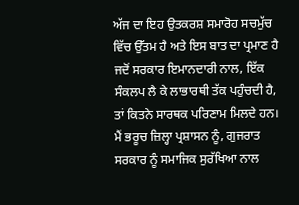ਅੱਜ ਦਾ ਇਹ ਉਤਕਰਸ਼ ਸਮਾਰੋਹ ਸਚਮੁੱਚ ਵਿੱਚ ਉੱਤਮ ਹੈ ਅਤੇ ਇਸ ਬਾਤ ਦਾ ਪ੍ਰਮਾਣ ਹੈ ਜਦੋਂ ਸਰਕਾਰ ਇਮਾਨਦਾਰੀ ਨਾਲ, ਇੱਕ ਸੰਕਲਪ ਲੈ ਕੇ ਲਾਭਾਰਥੀ ਤੱਕ ਪਹੁੰਚਦੀ ਹੈ, ਤਾਂ ਕਿਤਨੇ ਸਾਰਥਕ ਪਰਿਣਾਮ ਮਿਲਦੇ ਹਨ। ਮੈਂ ਭਰੂਚ ਜ਼ਿਲ੍ਹਾ ਪ੍ਰਸ਼ਾਸਨ ਨੂੰ, ਗੁਜਰਾਤ ਸਰਕਾਰ ਨੂੰ ਸਮਾਜਿਕ ਸੁਰੱਖਿਆ ਨਾਲ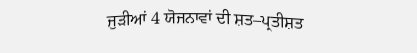ਜੁੜੀਆਂ 4 ਯੋਜਨਾਵਾਂ ਦੀ ਸ਼ਤ–ਪ੍ਰਤੀਸ਼ਤ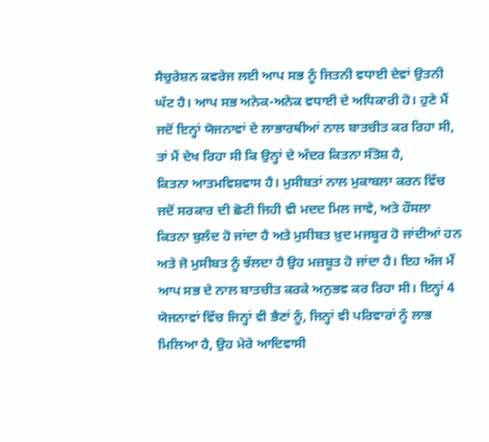ਸੈਚੁਰੇਸ਼ਨ ਕਵਰੇਜ ਲਈ ਆਪ ਸਭ ਨੂੰ ਜਿਤਨੀ ਵਧਾਈ ਦੇਵਾਂ ਉਤਨੀ ਘੱਟ ਹੈ। ਆਪ ਸਭ ਅਨੇਕ-ਅਨੇਕ ਵਧਾਈ ਦੇ ਅਧਿਕਾਰੀ ਹੋ। ਹੁਣੇ ਮੈਂ ਜਦੋਂ ਇਨ੍ਹਾਂ ਯੋਜਨਾਵਾਂ ਦੇ ਲਾਭਾਰਥੀਆਂ ਨਾਲ ਬਾਤਚੀਤ ਕਰ ਰਿਹਾ ਸੀ, ਤਾਂ ਮੈਂ ਦੇਖ ਰਿਹਾ ਸੀ ਕਿ ਉਨ੍ਹਾਂ ਦੇ ਅੰਦਰ ਕਿਤਨਾ ਸੰਤੋਸ਼ ਹੈ, ਕਿਤਨਾ ‍ਆਤਮਵਿਸ਼ਵਾਸ ਹੈ। ਮੁਸੀਬਤਾਂ ਨਾਲ ਮੁਕਾਬਲਾ ਕਰਨ ਵਿੱਚ ਜਦੋਂ ਸਰਕਾਰ ਦੀ ਛੋਟੀ ਜਿਹੀ ਵੀ ਮਦਦ ਮਿਲ ਜਾਵੇ, ਅਤੇ ਹੌਸਲਾ ਕਿਤਨਾ ਬੁਲੰਦ ਹੋ ਜਾਂਦਾ ਹੈ ਅਤੇ ਮੁਸੀਬਤ ਖ਼ੁਦ ਮਜਬੂਰ ਹੋ ਜਾਂਦੀਆਂ ਹਨ ਅਤੇ ਜੋ ਮੁਸੀਬਤ ਨੂੰ ਝੱਲਦਾ ਹੈ ਉਹ ਮਜ਼ਬੂਤ ਹੋ ਜਾਂਦਾ ਹੈ। ਇਹ ਅੱਜ ਮੈਂ ਆਪ ਸਭ ਦੇ ਨਾਲ ਬਾਤਚੀਤ ਕਰਕੇ ਅਨੁਭਵ ਕਰ ਰਿਹਾ ਸੀ। ਇਨ੍ਹਾਂ 4 ਯੋਜਨਾਵਾਂ ਵਿੱਚ ਜਿਨ੍ਹਾਂ ਵੀ ਭੈਣਾਂ ਨੂੰ, ਜਿਨ੍ਹਾਂ ਵੀ ਪਰਿਵਾਰਾਂ ਨੂੰ ਲਾਭ ਮਿਲਿਆ ਹੈ, ਉਹ ਮੇਰੇ ਆਦਿਵਾਸੀ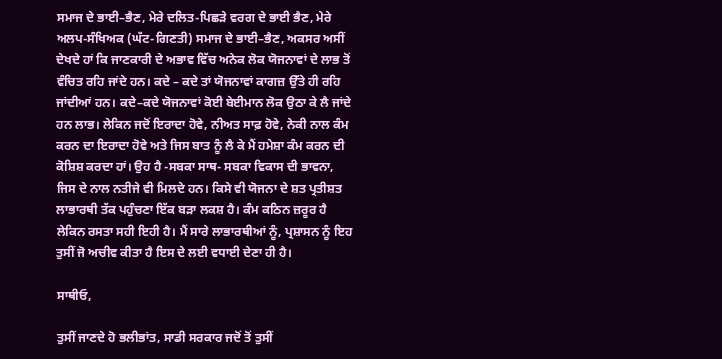ਸਮਾਜ ਦੇ ਭਾਈ–ਭੈਣ, ਮੇਰੇ ਦਲਿਤ-ਪਿਛੜੇ ਵਰਗ ਦੇ ਭਾਈ ਭੈਣ, ਮੇਰੇ ਅਲਪ-ਸੰਖਿਅਕ (ਘੱਟ-ਗਿਣਤੀ) ਸਮਾਜ ਦੇ ਭਾਈ–ਭੈਣ, ਅਕਸਰ ਅਸੀਂ ਦੇਖਦੇ ਹਾਂ ਕਿ ਜਾਣਕਾਰੀ ਦੇ ਅਭਾਵ ਵਿੱਚ ਅਨੇਕ ਲੋਕ ਯੋਜਨਾਵਾਂ ਦੇ ਲਾਭ ਤੋਂ ਵੰਚਿਤ ਰਹਿ ਜਾਂਦੇ ਹਨ। ਕਦੇ – ਕਦੇ ਤਾਂ ਯੋਜਨਾਵਾਂ ਕਾਗਜ਼ ਉੱਤੇ ਹੀ ਰਹਿ ਜਾਂਦੀਆਂ ਹਨ। ਕਦੇ–ਕਦੇ ਯੋਜਨਾਵਾਂ ਕੋਈ ਬੇਈਮਾਨ ਲੋਕ ਉਠਾ ਕੇ ਲੈ ਜਾਂਦੇ ਹਨ ਲਾਭ। ਲੇਕਿਨ ਜਦੋਂ ਇਰਾਦਾ ਹੋਵੇ, ਨੀਅਤ ਸਾਫ਼ ਹੋਵੇ, ਨੇਕੀ ਨਾਲ ਕੰਮ ਕਰਨ ਦਾ ਇਰਾਦਾ ਹੋਵੇ ਅਤੇ ਜਿਸ ਬਾਤ ਨੂੰ ਲੈ ਕੇ ਮੈਂ ਹਮੇਸ਼ਾ ਕੰਮ ਕਰਨ ਦੀ ਕੋਸ਼ਿਸ਼ ਕਰਦਾ ਹਾਂ। ਉਹ ਹੈ -ਸਬਕਾ ਸਾਥ- ਸਬਕਾ ਵਿਕਾਸ ਦੀ ਭਾਵਨਾ, ਜਿਸ ਦੇ ਨਾਲ ਨਤੀਜੇ ਵੀ ਮਿਲਦੇ ਹਨ। ਕਿਸੇ ਵੀ ਯੋਜਨਾ ਦੇ ਸ਼ਤ ਪ੍ਰਤੀਸ਼ਤ ਲਾਭਾਰਥੀ ਤੱਕ ਪਹੁੰਚਣਾ ਇੱਕ ਬੜਾ ਲਕਸ਼ ਹੈ। ਕੰਮ ਕਠਿਨ ਜ਼ਰੂਰ ਹੈ ਲੇਕਿਨ ਰਸਤਾ ਸਹੀ ਇਹੀ ਹੈ। ਮੈਂ ਸਾਰੇ ਲਾਭਾਰਥੀਆਂ ਨੂੰ, ਪ੍ਰਸ਼ਾਸਨ ਨੂੰ ਇਹ ਤੁਸੀਂ ਜੋ ਅਚੀਵ ਕੀਤਾ ਹੈ ਇਸ ਦੇ ਲਈ ਵਧਾਈ ਦੇਣਾ ਹੀ ਹੈ।

ਸਾਥੀਓ,

ਤੁਸੀਂ ਜਾਣਦੇ ਹੋ ਭਲੀਭਾਂਤ, ਸਾਡੀ ਸਰਕਾਰ ਜਦੋਂ ਤੋਂ ਤੁਸੀਂ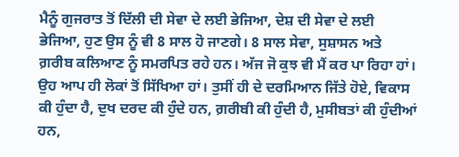ਮੈਨੂੰ ਗੁਜਰਾਤ ਤੋਂ ਦਿੱਲੀ ਦੀ ਸੇਵਾ ਦੇ ਲਈ ਭੇਜਿਆ, ਦੇਸ਼ ਦੀ ਸੇਵਾ ਦੇ ਲਈ ਭੇਜਿਆ, ਹੁਣ ਉਸ ਨੂੰ ਵੀ 8 ਸਾਲ ਹੋ ਜਾਣਗੇ। 8 ਸਾਲ ਸੇਵਾ, ਸੁਸ਼ਾਸਨ ਅਤੇ ਗ਼ਰੀਬ ਕਲਿਆਣ ਨੂੰ ਸਮਰਪਿਤ ਰਹੇ ਹਨ। ਅੱਜ ਜੋ ਕੁਝ ਵੀ ਮੈਂ ਕਰ ਪਾ ਰਿਹਾ ਹਾਂ। ਉਹ ਆਪ ਹੀ ਲੋਕਾਂ ਤੋਂ ਸਿੱਖਿਆ ਹਾਂ। ਤੁਸੀਂ ਹੀ ਦੇ ਦਰਮਿਆਨ ਜਿੱਤੇ ਹੋਏ, ਵਿਕਾਸ ਕੀ ਹੁੰਦਾ ਹੈ, ਦੁਖ ਦਰਦ ਕੀ ਹੁੰਦੇ ਹਨ, ਗ਼ਰੀਬੀ ਕੀ ਹੁੰਦੀ ਹੈ, ਮੁਸੀਬਤਾਂ ਕੀ ਹੁੰਦੀਆਂ ਹਨ,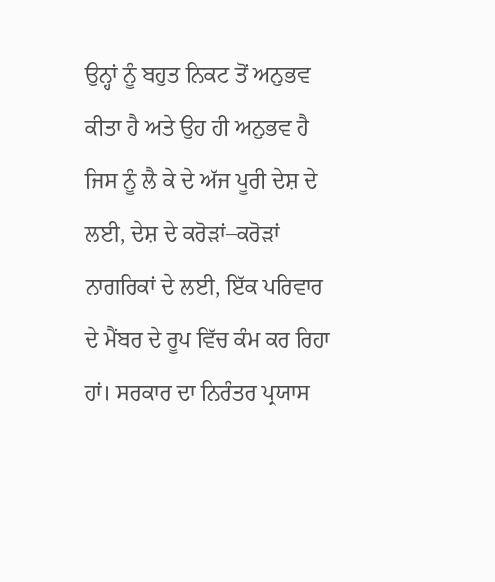ਉਨ੍ਹਾਂ ਨੂੰ ਬਹੁਤ ਨਿਕਟ ਤੋਂ ਅਨੁਭਵ ਕੀਤਾ ਹੈ ਅਤੇ ਉਹ ਹੀ ਅਨੁਭਵ ਹੈ ਜਿਸ ਨੂੰ ਲੈ ਕੇ ਦੇ ਅੱਜ ਪੂਰੀ ਦੇਸ਼ ਦੇ ਲਈ, ਦੇਸ਼ ਦੇ ਕਰੋੜਾਂ–ਕਰੋੜਾਂ ਨਾਗਰਿਕਾਂ ਦੇ ਲਈ, ਇੱਕ ਪਰਿਵਾਰ ਦੇ ਮੈਂਬਰ ਦੇ ਰੂਪ ਵਿੱਚ ਕੰਮ ਕਰ ਰਿਹਾ ਹਾਂ। ਸਰਕਾਰ ਦਾ ਨਿਰੰਤਰ ਪ੍ਰਯਾਸ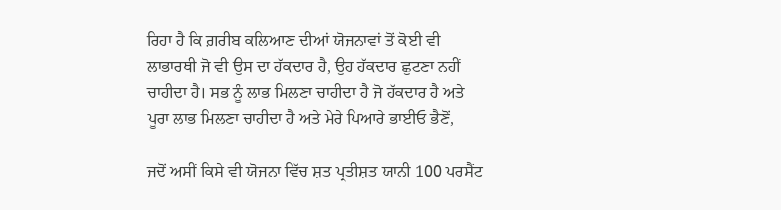ਰਿਹਾ ਹੈ ਕਿ ਗ਼ਰੀਬ ਕਲਿਆਣ ਦੀਆਂ ਯੋਜਨਾਵਾਂ ਤੋਂ ਕੋਈ ਵੀ ਲਾਭਾਰਥੀ ਜੋ ਵੀ ਉਸ ਦਾ ਹੱਕਦਾਰ ਹੈ, ਉਹ ਹੱਕਦਾਰ ਛੁਟਣਾ ਨਹੀਂ ਚਾਹੀਦਾ ਹੈ। ਸਭ ਨੂੰ ਲਾਭ ਮਿਲਣਾ ਚਾਹੀਦਾ ਹੈ ਜੋ ਹੱਕਦਾਰ ਹੈ ਅਤੇ ਪੂਰਾ ਲਾਭ ਮਿਲਣਾ ਚਾਹੀਦਾ ਹੈ ਅਤੇ ਮੇਰੇ ਪਿਆਰੇ ਭਾਈਓ ਭੈਣੋਂ,

ਜਦੋਂ ਅਸੀਂ ਕਿਸੇ ਵੀ ਯੋਜਨਾ ਵਿੱਚ ਸ਼ਤ ਪ੍ਰਤੀਸ਼ਤ ਯਾਨੀ 100 ਪਰਸੈਂਟ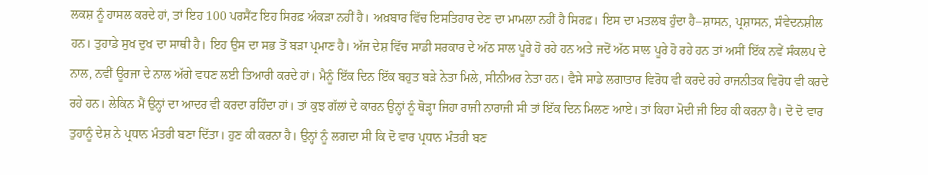ਲਕਸ਼ ਨੂੰ ਹਾਸਲ ਕਰਦੇ ਹਾਂ, ਤਾਂ ਇਹ 100 ਪਰਸੈਂਟ ਇਹ ਸਿਰਫ਼ ਅੰਕੜਾ ਨਹੀਂ ਹੈ। ਅਖ਼ਬਾਰ ਵਿੱਚ ਇਸਤਿਹਾਰ ਦੇਣ ਦਾ ਮਾਮਲਾ ਨਹੀਂ ਹੈ ਸਿਰਫ਼। ਇਸ ਦਾ ਮਤਲਬ ਹੁੰਦਾ ਹੈ–ਸ਼ਾਸਨ, ਪ੍ਰਸ਼ਾਸਨ, ਸੰਵੇਦਨਸ਼ੀਲ ਹਨ। ਤੁਹਾਡੇ ਸੁਖ ਦੁਖ ਦਾ ਸਾਥੀ ਹੈ। ਇਹ ਉਸ ਦਾ ਸਭ ਤੋਂ ਬੜਾ ਪ੍ਰਮਾਣ ਹੈ। ਅੱਜ ਦੇਸ਼ ਵਿੱਚ ਸਾਡੀ ਸਰਕਾਰ ਦੇ ਅੱਠ ਸਾਲ ਪੂਰੇ ਹੋ ਰਹੇ ਹਨ ਅਤੇ ਜਦੋਂ ਅੱਠ ਸਾਲ ਪੂਰੇ ਹੋ ਰਹੇ ਹਨ ਤਾਂ ਅਸੀਂ ਇੱਕ ਨਵੇਂ ਸੰਕਲਪ ਦੇ ਨਾਲ, ਨਵੀਂ ਊਰਜਾ ਦੇ ਨਾਲ ਅੱਗੇ ਵਧਣ ਲਈ ਤਿਆਰੀ ਕਰਦੇ ਹਾਂ। ਮੈਨੂੰ ਇੱਕ ਦਿਨ ਇੱਕ ਬਹੁਤ ਬੜੇ ਨੇਤਾ ਮਿਲੇ, ਸੀਨੀਅਰ ਨੇਤਾ ਹਨ। ਵੈਸੇ ਸਾਡੇ ਲਗਾਤਾਰ ਵਿਰੋਧ ਵੀ ਕਰਦੇ ਰਹੇ ਰਾਜਨੀਤਕ ਵਿਰੋਧ ਵੀ ਕਰਦੇ ਰਹੇ ਹਨ। ਲੇਕਿਨ ਮੈਂ ਉਨ੍ਹਾਂ ਦਾ ਆਦਰ ਵੀ ਕਰਦਾ ਰਹਿੰਦਾ ਹਾਂ। ਤਾਂ ਕੁਝ ਗੱਲਾਂ ਦੇ ਕਾਰਨ ਉਨ੍ਹਾਂ ਨੂੰ ਥੋੜ੍ਹਾ ਜਿਹਾ ਰਾਜੀ ਨਾਰਾਜੀ ਸੀ ਤਾਂ ਇੱਕ ਦਿਨ ਮਿਲਣ ਆਏ। ਤਾਂ ਕਿਹਾ ਮੋਦੀ ਜੀ ਇਹ ਕੀ ਕਰਨਾ ਹੈ। ਦੋ ਦੋ ਵਾਰ ਤੁਹਾਨੂੰ ਦੇਸ਼ ਨੇ ਪ੍ਰਧਾਨ ਮੰਤਰੀ ਬਣਾ ਦਿੱਤਾ। ਹੁਣ ਕੀ ਕਰਨਾ ਹੈ। ਉਨ੍ਹਾਂ ਨੂੰ ਲਗਦਾ ਸੀ ਕਿ ਦੋ ਵਾਰ ਪ੍ਰਧਾਨ ਮੰਤਰੀ ਬਣ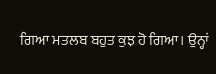ਗਿਆ ਮਤਲਬ ਬਹੁਤ ਕੁਝ ਹੋ ਗਿਆ। ਉਨ੍ਹਾਂ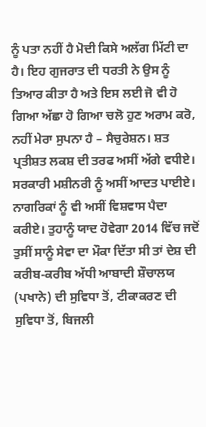ਨੂੰ ਪਤਾ ਨਹੀਂ ਹੈ ਮੋਦੀ ਕਿਸੇ ਅਲੱਗ ਮਿੱਟੀ ਦਾ ਹੈ। ਇਹ ਗੁਜਰਾਤ ਦੀ ਧਰਤੀ ਨੇ ਉਸ ਨੂੰ ਤਿਆਰ ਕੀਤਾ ਹੈ ਅਤੇ ਇਸ ਲਈ ਜੋ ਵੀ ਹੋ ਗਿਆ ਅੱਛਾ ਹੋ ਗਿਆ ਚਲੋ ਹੁਣ ਅਰਾਮ ਕਰੋ, ਨਹੀਂ ਮੇਰਾ ਸੁਪਨਾ ਹੈ – ਸੈਚੁਰੇਸ਼ਨ। ਸ਼ਤ ਪ੍ਰਤੀਸ਼ਤ ਲਕਸ਼ ਦੀ ਤਰਫ ਅਸੀਂ ਅੱਗੇ ਵਧੀਏ। ਸਰਕਾਰੀ ਮਸ਼ੀਨਰੀ ਨੂੰ ਅਸੀਂ ਆਦਤ ਪਾਈਏ। ਨਾਗਰਿਕਾਂ ਨੂੰ ਵੀ ਅਸੀਂ ਵਿਸ਼ਵਾਸ ਪੈਦਾ ਕਰੀਏ। ਤੁਹਾਨੂੰ ਯਾਦ ਹੋਵੇਗਾ 2014 ਵਿੱਚ ਜਦੋਂ ਤੁਸੀਂ ਸਾਨੂੰ ਸੇਵਾ ਦਾ ਮੌਕਾ ਦਿੱਤਾ ਸੀ ਤਾਂ ਦੇਸ਼ ਦੀ ਕਰੀਬ-ਕਰੀਬ ਅੱਧੀ ਆਬਾਦੀ ਸ਼ੌਚਾਲਯ (ਪਖਾਨੇ) ਦੀ ਸੁਵਿਧਾ ਤੋਂ, ਟੀਕਾਕਰਣ ਦੀ ਸੁਵਿਧਾ ਤੋਂ, ਬਿਜਲੀ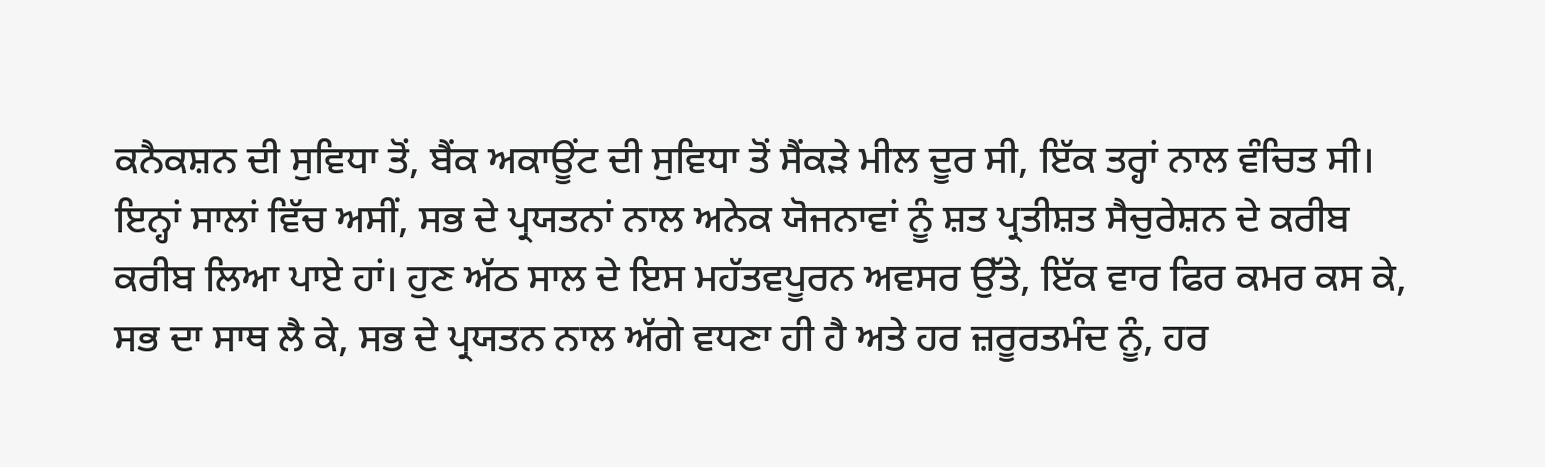ਕਨੈਕਸ਼ਨ ਦੀ ਸੁਵਿਧਾ ਤੋਂ, ਬੈਂਕ ਅਕਾਊਂਟ ਦੀ ਸੁਵਿਧਾ ਤੋਂ ਸੈਂਕੜੇ ਮੀਲ ਦੂਰ ਸੀ, ਇੱਕ ਤਰ੍ਹਾਂ ਨਾਲ ਵੰਚਿਤ ਸੀ। ਇਨ੍ਹਾਂ ਸਾਲਾਂ ਵਿੱਚ ਅਸੀਂ, ਸਭ ਦੇ ਪ੍ਰਯਤਨਾਂ ਨਾਲ ਅਨੇਕ ਯੋਜਨਾਵਾਂ ਨੂੰ ਸ਼ਤ ਪ੍ਰਤੀਸ਼ਤ ਸੈਚੁਰੇਸ਼ਨ ਦੇ ਕਰੀਬ ਕਰੀਬ ਲਿਆ ਪਾਏ ਹਾਂ। ਹੁਣ ਅੱਠ ਸਾਲ ਦੇ ਇਸ ਮਹੱਤਵਪੂਰਨ ਅਵਸਰ ਉੱਤੇ, ਇੱਕ ਵਾਰ ਫਿਰ ਕਮਰ ਕਸ ਕੇ, ਸਭ ਦਾ ਸਾਥ ਲੈ ਕੇ, ਸਭ ਦੇ ਪ੍ਰਯਤਨ ਨਾਲ ਅੱਗੇ ਵਧਣਾ ਹੀ ਹੈ ਅਤੇ ਹਰ ਜ਼ਰੂਰਤਮੰਦ ਨੂੰ, ਹਰ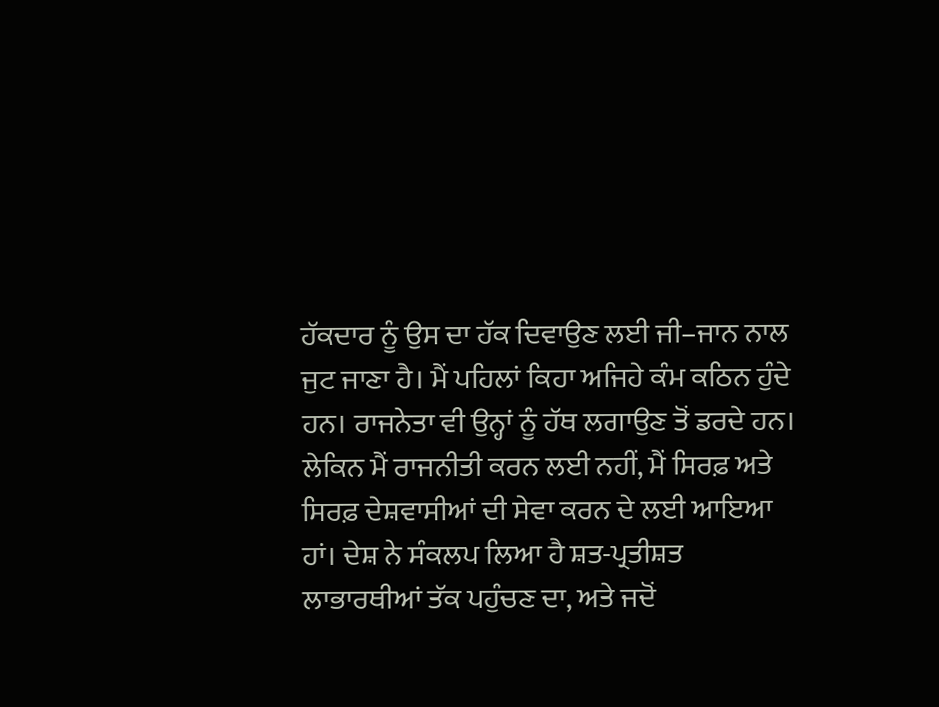ਹੱਕਦਾਰ ਨੂੰ ਉਸ ਦਾ ਹੱਕ ਦਿਵਾਉਣ ਲਈ ਜੀ–ਜਾਨ ਨਾਲ ਜੁਟ ਜਾਣਾ ਹੈ। ਮੈਂ ਪਹਿਲਾਂ ਕਿਹਾ ਅਜਿਹੇ ਕੰਮ ਕਠਿਨ ਹੁੰਦੇ ਹਨ। ਰਾਜਨੇਤਾ ਵੀ ਉਨ੍ਹਾਂ ਨੂੰ ਹੱਥ ਲਗਾਉਣ ਤੋਂ ਡਰਦੇ ਹਨ। ਲੇਕਿਨ ਮੈਂ ਰਾਜਨੀਤੀ ਕਰਨ ਲਈ ਨਹੀਂ, ਮੈਂ ਸਿਰਫ਼ ਅਤੇ ਸਿਰਫ਼ ਦੇਸ਼ਵਾਸੀਆਂ ਦੀ ਸੇਵਾ ਕਰਨ ਦੇ ਲਈ ਆਇਆ ਹਾਂ। ਦੇਸ਼ ਨੇ ਸੰਕਲਪ ਲਿਆ ਹੈ ਸ਼ਤ-ਪ੍ਰਤੀਸ਼ਤ ਲਾਭਾਰਥੀਆਂ ਤੱਕ ਪਹੁੰਚਣ ਦਾ, ਅਤੇ ਜਦੋਂ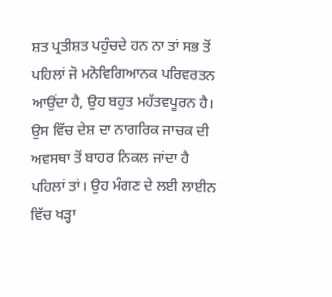ਸ਼ਤ ਪ੍ਰਤੀਸ਼ਤ ਪਹੁੰਚਦੇ ਹਨ ਨਾ ਤਾਂ ਸਭ ਤੋਂ ਪਹਿਲਾਂ ਜੋ ਮਨੋਵਿਗਿਆਨਕ ਪਰਿਵਰਤਨ ਆਉਂਦਾ ਹੈ, ਉਹ ਬਹੁਤ ਮਹੱਤਵਪੂਰਨ ਹੈ। ਉਸ ਵਿੱਚ ਦੇਸ਼ ਦਾ ਨਾਗਰਿਕ ਜਾਚਕ ਦੀ ਅਵਸਥਾ ਤੋਂ ਬਾਹਰ ਨਿਕਲ ਜਾਂਦਾ ਹੈ ਪਹਿਲਾਂ ਤਾਂ। ਉਹ ਮੰਗਣ ਦੇ ਲਈ ਲਾਈਨ ਵਿੱਚ ਖੜ੍ਹਾ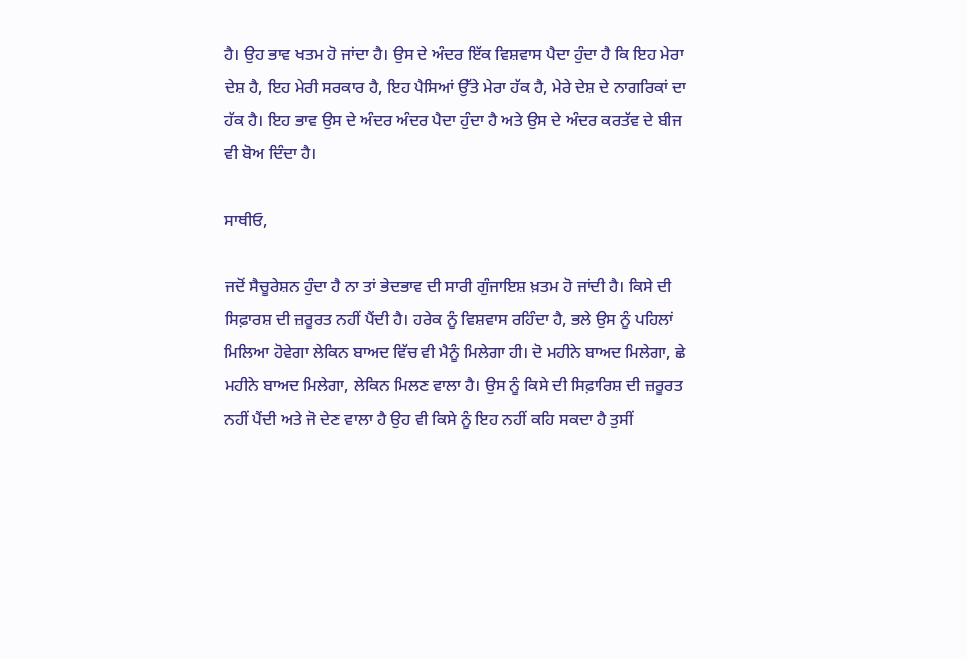ਹੈ। ਉਹ ਭਾਵ ਖਤਮ ਹੋ ਜਾਂਦਾ ਹੈ। ਉਸ ਦੇ ਅੰਦਰ ਇੱਕ ਵਿਸ਼ਵਾਸ ਪੈਦਾ ਹੁੰਦਾ ਹੈ ਕਿ ਇਹ ਮੇਰਾ ਦੇਸ਼ ਹੈ, ਇਹ ਮੇਰੀ ਸਰਕਾਰ ਹੈ, ਇਹ ਪੈਸਿਆਂ ਉੱਤੇ ਮੇਰਾ ਹੱਕ ਹੈ, ਮੇਰੇ ਦੇਸ਼ ਦੇ ਨਾਗਰਿਕਾਂ ਦਾ ਹੱਕ ਹੈ। ਇਹ ਭਾਵ ਉਸ ਦੇ ਅੰਦਰ ਅੰਦਰ ਪੈਦਾ ਹੁੰਦਾ ਹੈ ਅਤੇ ਉਸ ਦੇ ਅੰਦਰ ਕਰਤੱਵ ਦੇ ਬੀਜ ਵੀ ਬੋਅ ਦਿੰਦਾ ਹੈ।

ਸਾਥੀਓ,

ਜਦੋਂ ਸੈਚੂਰੇਸ਼ਨ ਹੁੰਦਾ ਹੈ ਨਾ ਤਾਂ ਭੇਦਭਾਵ ਦੀ ਸਾਰੀ ਗੁੰਜਾਇਸ਼ ਖ਼ਤਮ ਹੋ ਜਾਂਦੀ ਹੈ। ਕਿਸੇ ਦੀ ਸਿਫ਼ਾਰਸ਼ ਦੀ ਜ਼ਰੂਰਤ ਨਹੀਂ ਪੈਂਦੀ ਹੈ। ਹਰੇਕ ਨੂੰ ਵਿਸ਼ਵਾਸ ਰਹਿੰਦਾ ਹੈ, ਭਲੇ ਉਸ ਨੂੰ ਪਹਿਲਾਂ ਮਿਲਿਆ ਹੋਵੇਗਾ ਲੇਕਿਨ ਬਾਅਦ ਵਿੱਚ ਵੀ ਮੈਨੂੰ ਮਿਲੇਗਾ ਹੀ। ਦੋ ਮਹੀਨੇ ਬਾਅਦ ਮਿਲੇਗਾ, ਛੇ ਮਹੀਨੇ ਬਾਅਦ ਮਿਲੇਗਾ, ਲੇਕਿਨ ਮਿਲਣ ਵਾਲਾ ਹੈ। ਉਸ ਨੂੰ ਕਿਸੇ ਦੀ ਸਿਫ਼ਾਰਿਸ਼ ਦੀ ਜ਼ਰੂਰਤ ਨਹੀਂ ਪੈਂਦੀ ਅਤੇ ਜੋ ਦੇਣ ਵਾਲਾ ਹੈ ਉਹ ਵੀ ਕਿਸੇ ਨੂੰ ਇਹ ਨਹੀਂ ਕਹਿ ਸਕਦਾ ਹੈ ਤੁਸੀਂ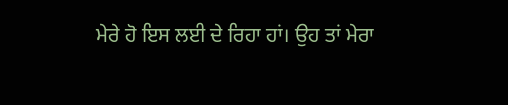ਮੇਰੇ ਹੋ ਇਸ ਲਈ ਦੇ ਰਿਹਾ ਹਾਂ। ਉਹ ਤਾਂ ਮੇਰਾ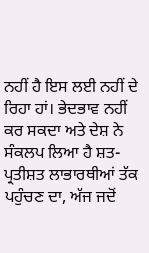ਨਹੀਂ ਹੈ ਇਸ ਲਈ ਨਹੀਂ ਦੇ ਰਿਹਾ ਹਾਂ। ਭੇਦਭਾਵ ਨਹੀਂ ਕਰ ਸਕਦਾ ਅਤੇ ਦੇਸ਼ ਨੇ ਸੰਕਲਪ ਲਿਆ ਹੈ ਸ਼ਤ-ਪ੍ਰਤੀਸ਼ਤ ਲਾਭਾਰਥੀਆਂ ਤੱਕ ਪਹੁੰਚਣ ਦਾ, ਅੱਜ ਜਦੋਂ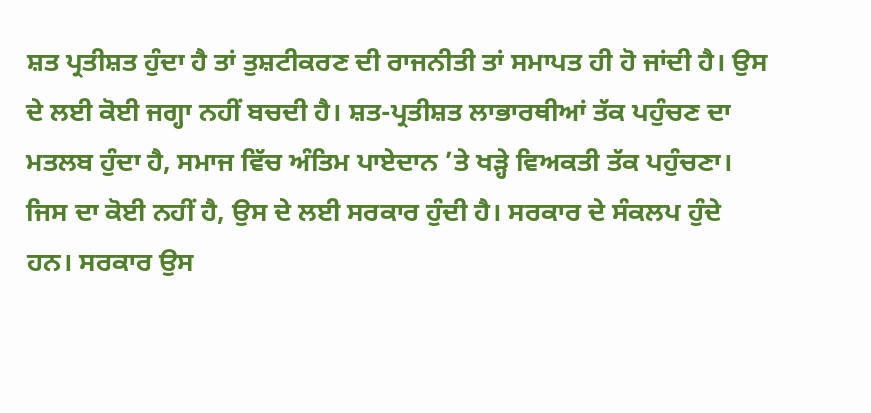ਸ਼ਤ ਪ੍ਰਤੀਸ਼ਤ ਹੁੰਦਾ ਹੈ ਤਾਂ ਤੁਸ਼ਟੀਕਰਣ ਦੀ ਰਾਜਨੀਤੀ ਤਾਂ ਸਮਾਪਤ ਹੀ ਹੋ ਜਾਂਦੀ ਹੈ। ਉਸ ਦੇ ਲਈ ਕੋਈ ਜਗ੍ਹਾ ਨਹੀਂ ਬਚਦੀ ਹੈ। ਸ਼ਤ-ਪ੍ਰਤੀਸ਼ਤ ਲਾਭਾਰਥੀਆਂ ਤੱਕ ਪਹੁੰਚਣ ਦਾ ਮਤਲਬ ਹੁੰਦਾ ਹੈ, ਸਮਾਜ ਵਿੱਚ ਅੰਤਿਮ ਪਾਏਦਾਨ ’ਤੇ ਖੜ੍ਹੇ ਵਿਅਕਤੀ ਤੱਕ ਪਹੁੰਚਣਾ। ਜਿਸ ਦਾ ਕੋਈ ਨਹੀਂ ਹੈ, ਉਸ ਦੇ ਲਈ ਸਰਕਾਰ ਹੁੰਦੀ ਹੈ। ਸਰਕਾਰ ਦੇ ਸੰਕਲਪ ਹੁੰਦੇ ਹਨ। ਸਰਕਾਰ ਉਸ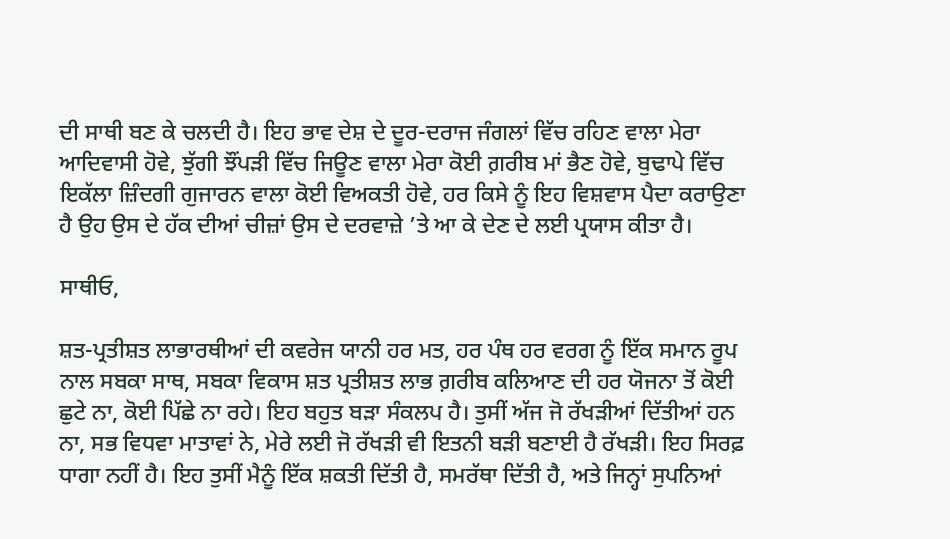ਦੀ ਸਾਥੀ ਬਣ ਕੇ ਚਲਦੀ ਹੈ। ਇਹ ਭਾਵ ਦੇਸ਼ ਦੇ ਦੂਰ-ਦਰਾਜ ਜੰਗਲਾਂ ਵਿੱਚ ਰਹਿਣ ਵਾਲਾ ਮੇਰਾ ਆਦਿਵਾਸੀ ਹੋਵੇ, ਝੁੱਗੀ ਝੌਂਪੜੀ ਵਿੱਚ ਜਿਊਣ ਵਾਲਾ ਮੇਰਾ ਕੋਈ ਗ਼ਰੀਬ ਮਾਂ ਭੈਣ ਹੋਵੇ, ਬੁਢਾਪੇ ਵਿੱਚ ਇਕੱਲਾ ਜ਼ਿੰਦਗੀ ਗੁਜਾਰਨ ਵਾਲਾ ਕੋਈ ਵਿਅਕਤੀ ਹੋਵੇ, ਹਰ ਕਿਸੇ ਨੂੰ ਇਹ ਵਿਸ਼ਵਾਸ ਪੈਦਾ ਕਰਾਉਣਾ ਹੈ ਉਹ ਉਸ ਦੇ ਹੱਕ ਦੀਆਂ ਚੀਜ਼ਾਂ ਉਸ ਦੇ ਦਰਵਾਜ਼ੇ ’ਤੇ ਆ ਕੇ ਦੇਣ ਦੇ ਲਈ ਪ੍ਰਯਾਸ ਕੀਤਾ ਹੈ।

ਸਾਥੀਓ,

ਸ਼ਤ-ਪ੍ਰਤੀਸ਼ਤ ਲਾਭਾਰਥੀਆਂ ਦੀ ਕਵਰੇਜ ਯਾਨੀ ਹਰ ਮਤ, ਹਰ ਪੰਥ ਹਰ ਵਰਗ ਨੂੰ ਇੱਕ ਸਮਾਨ ਰੂਪ ਨਾਲ ਸਬਕਾ ਸਾਥ, ਸਬਕਾ ਵਿਕਾਸ ਸ਼ਤ ਪ੍ਰਤੀਸ਼ਤ ਲਾਭ ਗ਼ਰੀਬ ਕਲਿਆਣ ਦੀ ਹਰ ਯੋਜਨਾ ਤੋਂ ਕੋਈ ਛੁਟੇ ਨਾ, ਕੋਈ ਪਿੱਛੇ ਨਾ ਰਹੇ। ਇਹ ਬਹੁਤ ਬੜਾ ਸੰਕਲਪ ਹੈ। ਤੁਸੀਂ ਅੱਜ ਜੋ ਰੱਖੜੀਆਂ ਦਿੱਤੀਆਂ ਹਨ ਨਾ, ਸਭ ਵਿਧਵਾ ਮਾਤਾਵਾਂ ਨੇ, ਮੇਰੇ ਲਈ ਜੋ ਰੱਖੜੀ ਵੀ ਇਤਨੀ ਬੜੀ ਬਣਾਈ ਹੈ ਰੱਖੜੀ। ਇਹ ਸਿਰਫ਼ ਧਾਗਾ ਨਹੀਂ ਹੈ। ਇਹ ਤੁਸੀਂ ਮੈਨੂੰ ਇੱਕ ਸ਼ਕਤੀ ਦਿੱਤੀ ਹੈ, ਸਮਰੱਥਾ ਦਿੱਤੀ ਹੈ, ਅਤੇ ਜਿਨ੍ਹਾਂ ਸੁਪਨਿਆਂ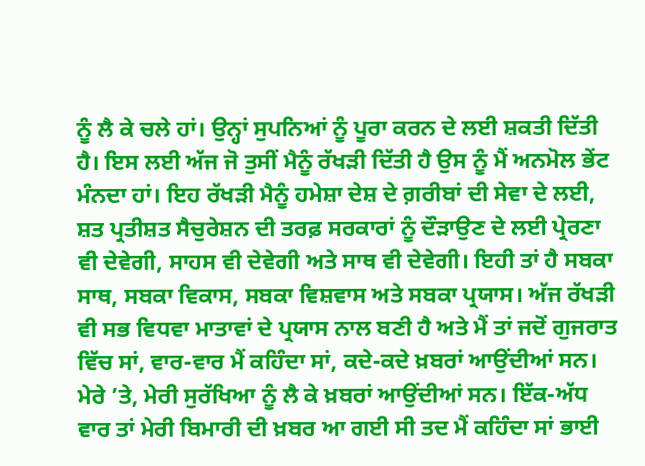ਨੂੰ ਲੈ ਕੇ ਚਲੇ ਹਾਂ। ਉਨ੍ਹਾਂ ਸੁਪਨਿਆਂ ਨੂੰ ਪੂਰਾ ਕਰਨ ਦੇ ਲਈ ਸ਼ਕਤੀ ਦਿੱਤੀ ਹੈ। ਇਸ ਲਈ ਅੱਜ ਜੋ ਤੁਸੀਂ ਮੈਨੂੰ ਰੱਖੜੀ ਦਿੱਤੀ ਹੈ ਉਸ ਨੂੰ ਮੈਂ ਅਨਮੋਲ ਭੇਂਟ ਮੰਨਦਾ ਹਾਂ। ਇਹ ਰੱਖੜੀ ਮੈਨੂੰ ਹਮੇਸ਼ਾ ਦੇਸ਼ ਦੇ ਗ਼ਰੀਬਾਂ ਦੀ ਸੇਵਾ ਦੇ ਲਈ, ਸ਼ਤ ਪ੍ਰਤੀਸ਼ਤ ਸੈਚੁਰੇਸ਼ਨ ਦੀ ਤਰਫ਼ ਸਰਕਾਰਾਂ ਨੂੰ ਦੌੜਾਉਣ ਦੇ ਲਈ ਪ੍ਰੇਰਣਾ ਵੀ ਦੇਵੇਗੀ, ਸਾਹਸ ਵੀ ਦੇਵੇਗੀ ਅਤੇ ਸਾਥ ਵੀ ਦੇਵੇਗੀ। ਇਹੀ ਤਾਂ ਹੈ ਸਬਕਾ ਸਾਥ, ਸਬਕਾ ਵਿਕਾਸ, ਸਬਕਾ ਵਿਸ਼ਵਾਸ ਅਤੇ ਸਬਕਾ ਪ੍ਰਯਾਸ। ਅੱਜ ਰੱਖੜੀ ਵੀ ਸਭ ਵਿਧਵਾ ਮਾਤਾਵਾਂ ਦੇ ਪ੍ਰਯਾਸ ਨਾਲ ਬਣੀ ਹੈ ਅਤੇ ਮੈਂ ਤਾਂ ਜਦੋਂ ਗੁਜਰਾਤ ਵਿੱਚ ਸਾਂ, ਵਾਰ-ਵਾਰ ਮੈਂ ਕਹਿੰਦਾ ਸਾਂ, ਕਦੇ-ਕਦੇ ਖ਼ਬਰਾਂ ਆਉਂਦੀਆਂ ਸਨ। ਮੇਰੇ ’ਤੇ, ਮੇਰੀ ਸੁਰੱਖਿਆ ਨੂੰ ਲੈ ਕੇ ਖ਼ਬਰਾਂ ਆਉਂਦੀਆਂ ਸਨ। ਇੱਕ-ਅੱਧ ਵਾਰ ਤਾਂ ਮੇਰੀ ਬਿਮਾਰੀ ਦੀ ਖ਼ਬਰ ਆ ਗਈ ਸੀ ਤਦ ਮੈਂ ਕਹਿੰਦਾ ਸਾਂ ਭਾਈ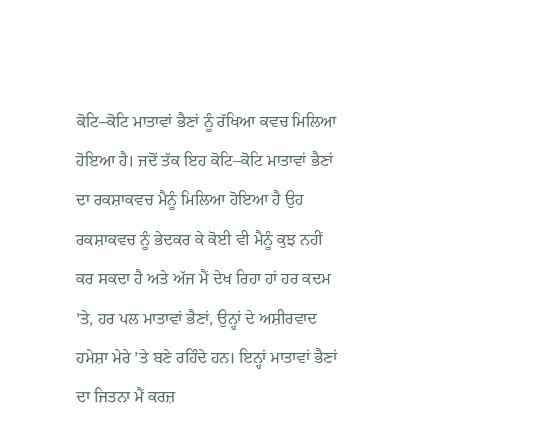ਕੋਟਿ–ਕੋਟਿ ਮਾਤਾਵਾਂ ਭੈਣਾਂ ਨੂੰ ਰੱਖਿਆ ਕਵਚ ਮਿਲਿਆ ਹੋਇਆ ਹੈ। ਜਦੋਂ ਤੱਕ ਇਹ ਕੋਟਿ–ਕੋਟਿ ਮਾਤਾਵਾਂ ਭੈਣਾਂ ਦਾ ਰਕਸ਼ਾਕਵਚ ਮੈਨੂੰ ਮਿਲਿਆ ਹੋਇਆ ਹੈ ਉਹ ਰਕਸ਼ਾਕਵਚ ਨੂੰ ਭੇਦਕਰ ਕੇ ਕੋਈ ਵੀ ਮੈਨੂੰ ਕੁਝ ਨਹੀਂ ਕਰ ਸਕਦਾ ਹੈ ਅਤੇ ਅੱਜ ਮੈਂ ਦੇਖ ਰਿਹਾ ਹਾਂ ਹਰ ਕਦਮ ’ਤੇ, ਹਰ ਪਲ ਮਾਤਾਵਾਂ ਭੈਣਾਂ, ਉਨ੍ਹਾਂ ਦੇ ਅਸ਼ੀਰਵਾਦ ਹਮੇਸ਼ਾ ਮੇਰੇ ’ਤੇ ਬਣੇ ਰਹਿੰਦੇ ਹਨ। ਇਨ੍ਹਾਂ ਮਾਤਾਵਾਂ ਭੈਣਾਂ ਦਾ ਜਿਤਨਾ ਮੈਂ ਕਰਜ਼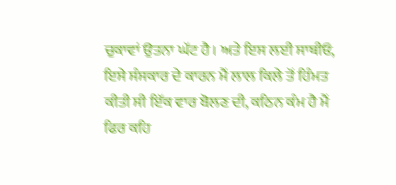ਚੁਕਾਵਾਂ ਉਤਨਾ ਘੱਟ ਹੈ। ਅਤੇ ਇਸ ਲਈ ਸਾਥੀਓ, ਇਸੇ ਸੰਸਕਾਰ ਦੇ ਕਾਰਨ ਮੈਂ ਲਾਲ ਕਿਲੇ ਤੋਂ ਹਿੰਮਤ ਕੀਤੀ ਸੀ ਇੱਕ ਵਾਰ ਬੋਲਣ ਦੀ, ਕਠਿਨ ਕੰਮ ਹੈ ਮੈਂ ਫਿਰ ਕਹਿ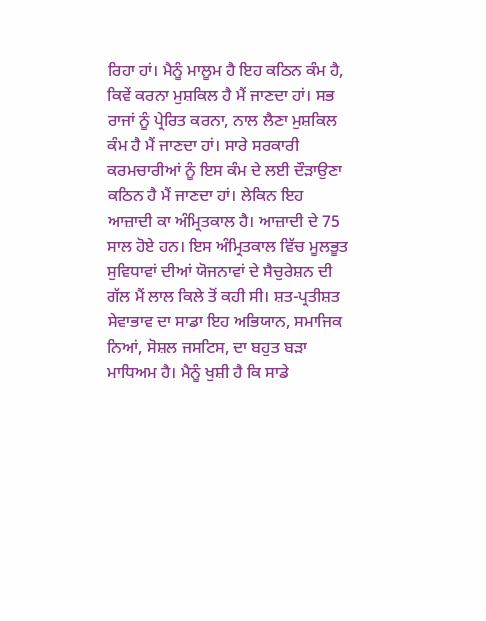ਰਿਹਾ ਹਾਂ। ਮੈਨੂੰ ਮਾਲੂਮ ਹੈ ਇਹ ਕਠਿਨ ਕੰਮ ਹੈ, ਕਿਵੇਂ ਕਰਨਾ ਮੁਸ਼ਕਿਲ ਹੈ ਮੈਂ ਜਾਣਦਾ ਹਾਂ। ਸਭ ਰਾਜਾਂ ਨੂੰ ਪ੍ਰੇਰਿਤ ਕਰਨਾ, ਨਾਲ ਲੈਣਾ ਮੁਸ਼ਕਿਲ ਕੰਮ ਹੈ ਮੈਂ ਜਾਣਦਾ ਹਾਂ। ਸਾਰੇ ਸਰਕਾਰੀ ਕਰਮਚਾਰੀਆਂ ਨੂੰ ਇਸ ਕੰਮ ਦੇ ਲਈ ਦੌੜਾਉਣਾ ਕਠਿਨ ਹੈ ਮੈਂ ਜਾਣਦਾ ਹਾਂ। ਲੇਕਿਨ ਇਹ ਆਜ਼ਾਦੀ ਕਾ ਅੰਮ੍ਰਿਤਕਾਲ ਹੈ। ਆਜ਼ਾਦੀ ਦੇ 75 ਸਾਲ ਹੋਏ ਹਨ। ਇਸ ਅੰਮ੍ਰਿਤਕਾਲ ਵਿੱਚ ਮੂਲਭੂਤ ਸੁਵਿਧਾਵਾਂ ਦੀਆਂ ਯੋਜਨਾਵਾਂ ਦੇ ਸੈਚੁਰੇਸ਼ਨ ਦੀ ਗੱਲ ਮੈਂ ਲਾਲ ਕਿਲੇ ਤੋਂ ਕਹੀ ਸੀ। ਸ਼ਤ-ਪ੍ਰਤੀਸ਼ਤ ਸੇਵਾਭਾਵ ਦਾ ਸਾਡਾ ਇਹ ਅਭਿਯਾਨ, ਸਮਾਜਿਕ ਨਿਆਂ, ਸੋਸ਼ਲ ਜਸਟਿਸ, ਦਾ ਬਹੁਤ ਬੜਾ ਮਾਧਿਅਮ ਹੈ। ਮੈਨੂੰ ਖੁਸ਼ੀ ਹੈ ਕਿ ਸਾਡੇ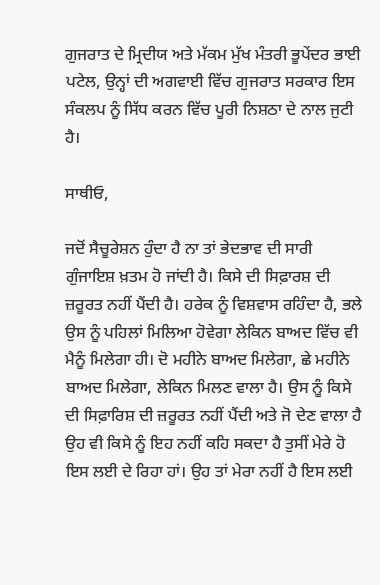ਗੁਜਰਾਤ ਦੇ ਮ੍ਰਿਦੀਯ ਅਤੇ ਮੱਕਮ ਮੁੱਖ ਮੰਤਰੀ ਭੂਪੇਂਦਰ ਭਾਈ ਪਟੇਲ, ਉਨ੍ਹਾਂ ਦੀ ਅਗਵਾਈ ਵਿੱਚ ਗੁਜਰਾਤ ਸਰਕਾਰ ਇਸ ਸੰਕਲਪ ਨੂੰ ਸਿੱਧ ਕਰਨ ਵਿੱਚ ਪੂਰੀ ਨਿਸ਼ਠਾ ਦੇ ਨਾਲ ਜੁਟੀ ਹੈ।

ਸਾਥੀਓ,

ਜਦੋਂ ਸੈਚੂਰੇਸ਼ਨ ਹੁੰਦਾ ਹੈ ਨਾ ਤਾਂ ਭੇਦਭਾਵ ਦੀ ਸਾਰੀ ਗੁੰਜਾਇਸ਼ ਖ਼ਤਮ ਹੋ ਜਾਂਦੀ ਹੈ। ਕਿਸੇ ਦੀ ਸਿਫ਼ਾਰਸ਼ ਦੀ ਜ਼ਰੂਰਤ ਨਹੀਂ ਪੈਂਦੀ ਹੈ। ਹਰੇਕ ਨੂੰ ਵਿਸ਼ਵਾਸ ਰਹਿੰਦਾ ਹੈ, ਭਲੇ ਉਸ ਨੂੰ ਪਹਿਲਾਂ ਮਿਲਿਆ ਹੋਵੇਗਾ ਲੇਕਿਨ ਬਾਅਦ ਵਿੱਚ ਵੀ ਮੈਨੂੰ ਮਿਲੇਗਾ ਹੀ। ਦੋ ਮਹੀਨੇ ਬਾਅਦ ਮਿਲੇਗਾ, ਛੇ ਮਹੀਨੇ ਬਾਅਦ ਮਿਲੇਗਾ, ਲੇਕਿਨ ਮਿਲਣ ਵਾਲਾ ਹੈ। ਉਸ ਨੂੰ ਕਿਸੇ ਦੀ ਸਿਫ਼ਾਰਿਸ਼ ਦੀ ਜ਼ਰੂਰਤ ਨਹੀਂ ਪੈਂਦੀ ਅਤੇ ਜੋ ਦੇਣ ਵਾਲਾ ਹੈ ਉਹ ਵੀ ਕਿਸੇ ਨੂੰ ਇਹ ਨਹੀਂ ਕਹਿ ਸਕਦਾ ਹੈ ਤੁਸੀਂ ਮੇਰੇ ਹੋ ਇਸ ਲਈ ਦੇ ਰਿਹਾ ਹਾਂ। ਉਹ ਤਾਂ ਮੇਰਾ ਨਹੀਂ ਹੈ ਇਸ ਲਈ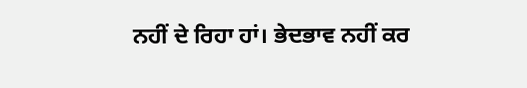ਨਹੀਂ ਦੇ ਰਿਹਾ ਹਾਂ। ਭੇਦਭਾਵ ਨਹੀਂ ਕਰ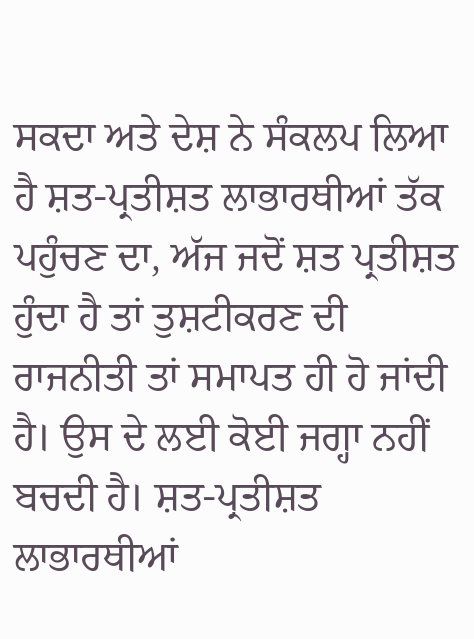ਸਕਦਾ ਅਤੇ ਦੇਸ਼ ਨੇ ਸੰਕਲਪ ਲਿਆ ਹੈ ਸ਼ਤ-ਪ੍ਰਤੀਸ਼ਤ ਲਾਭਾਰਥੀਆਂ ਤੱਕ ਪਹੁੰਚਣ ਦਾ, ਅੱਜ ਜਦੋਂ ਸ਼ਤ ਪ੍ਰਤੀਸ਼ਤ ਹੁੰਦਾ ਹੈ ਤਾਂ ਤੁਸ਼ਟੀਕਰਣ ਦੀ ਰਾਜਨੀਤੀ ਤਾਂ ਸਮਾਪਤ ਹੀ ਹੋ ਜਾਂਦੀ ਹੈ। ਉਸ ਦੇ ਲਈ ਕੋਈ ਜਗ੍ਹਾ ਨਹੀਂ ਬਚਦੀ ਹੈ। ਸ਼ਤ-ਪ੍ਰਤੀਸ਼ਤ ਲਾਭਾਰਥੀਆਂ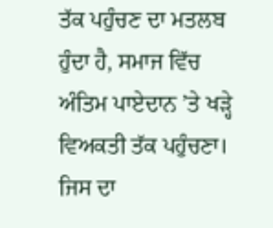ਤੱਕ ਪਹੁੰਚਣ ਦਾ ਮਤਲਬ ਹੁੰਦਾ ਹੈ, ਸਮਾਜ ਵਿੱਚ ਅੰਤਿਮ ਪਾਏਦਾਨ ’ਤੇ ਖੜ੍ਹੇ ਵਿਅਕਤੀ ਤੱਕ ਪਹੁੰਚਣਾ। ਜਿਸ ਦਾ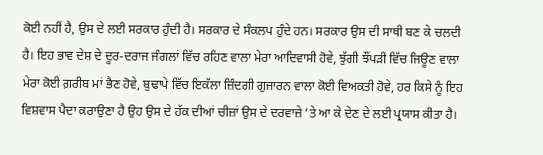ਕੋਈ ਨਹੀਂ ਹੈ, ਉਸ ਦੇ ਲਈ ਸਰਕਾਰ ਹੁੰਦੀ ਹੈ। ਸਰਕਾਰ ਦੇ ਸੰਕਲਪ ਹੁੰਦੇ ਹਨ। ਸਰਕਾਰ ਉਸ ਦੀ ਸਾਥੀ ਬਣ ਕੇ ਚਲਦੀ ਹੈ। ਇਹ ਭਾਵ ਦੇਸ਼ ਦੇ ਦੂਰ-ਦਰਾਜ ਜੰਗਲਾਂ ਵਿੱਚ ਰਹਿਣ ਵਾਲਾ ਮੇਰਾ ਆਦਿਵਾਸੀ ਹੋਵੇ, ਝੁੱਗੀ ਝੌਂਪੜੀ ਵਿੱਚ ਜਿਊਣ ਵਾਲਾ ਮੇਰਾ ਕੋਈ ਗ਼ਰੀਬ ਮਾਂ ਭੈਣ ਹੋਵੇ, ਬੁਢਾਪੇ ਵਿੱਚ ਇਕੱਲਾ ਜ਼ਿੰਦਗੀ ਗੁਜਾਰਨ ਵਾਲਾ ਕੋਈ ਵਿਅਕਤੀ ਹੋਵੇ, ਹਰ ਕਿਸੇ ਨੂੰ ਇਹ ਵਿਸ਼ਵਾਸ ਪੈਦਾ ਕਰਾਉਣਾ ਹੈ ਉਹ ਉਸ ਦੇ ਹੱਕ ਦੀਆਂ ਚੀਜ਼ਾਂ ਉਸ ਦੇ ਦਰਵਾਜ਼ੇ ’ਤੇ ਆ ਕੇ ਦੇਣ ਦੇ ਲਈ ਪ੍ਰਯਾਸ ਕੀਤਾ ਹੈ।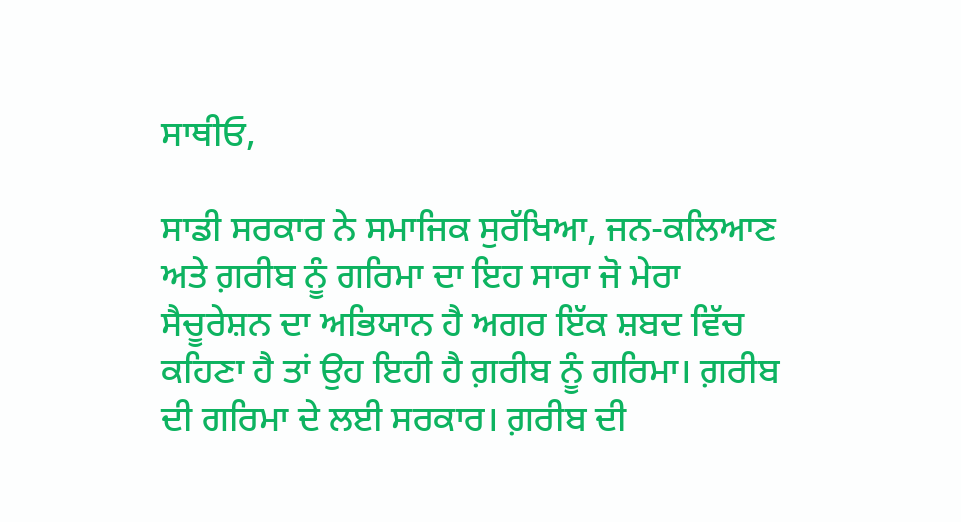ਸਾਥੀਓ,

ਸਾਡੀ ਸਰਕਾਰ ਨੇ ਸਮਾਜਿਕ ਸੁਰੱਖਿਆ, ਜਨ-ਕਲਿਆਣ ਅਤੇ ਗ਼ਰੀਬ ਨੂੰ ਗਰਿਮਾ ਦਾ ਇਹ ਸਾਰਾ ਜੋ ਮੇਰਾ ਸੈਚੂਰੇਸ਼ਨ ਦਾ ਅਭਿਯਾਨ ਹੈ ਅਗਰ ਇੱਕ ਸ਼ਬਦ ਵਿੱਚ ਕਹਿਣਾ ਹੈ ਤਾਂ ਉਹ ਇਹੀ ਹੈ ਗ਼ਰੀਬ ਨੂੰ ਗਰਿਮਾ। ਗ਼ਰੀਬ ਦੀ ਗਰਿਮਾ ਦੇ ਲਈ ਸਰਕਾਰ। ਗ਼ਰੀਬ ਦੀ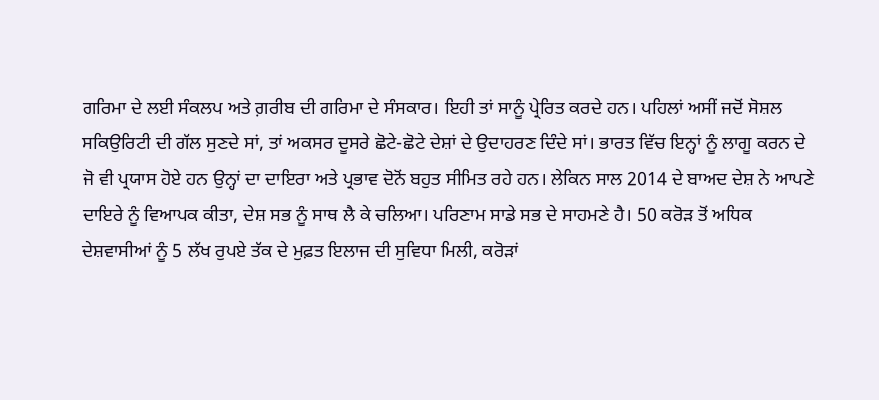ਗਰਿਮਾ ਦੇ ਲਈ ਸੰਕਲਪ ਅਤੇ ਗ਼ਰੀਬ ਦੀ ਗਰਿਮਾ ਦੇ ਸੰਸਕਾਰ। ਇਹੀ ਤਾਂ ਸਾਨੂੰ ਪ੍ਰੇਰਿਤ ਕਰਦੇ ਹਨ। ਪਹਿਲਾਂ ਅਸੀਂ ਜਦੋਂ ਸੋਸ਼ਲ ਸਕਿਉਰਿਟੀ ਦੀ ਗੱਲ ਸੁਣਦੇ ਸਾਂ, ਤਾਂ ਅਕਸਰ ਦੂਸਰੇ ਛੋਟੇ-ਛੋਟੇ ਦੇਸ਼ਾਂ ਦੇ ਉਦਾਹਰਣ ਦਿੰਦੇ ਸਾਂ। ਭਾਰਤ ਵਿੱਚ ਇਨ੍ਹਾਂ ਨੂੰ ਲਾਗੂ ਕਰਨ ਦੇ ਜੋ ਵੀ ਪ੍ਰਯਾਸ ਹੋਏ ਹਨ ਉਨ੍ਹਾਂ ਦਾ ਦਾਇਰਾ ਅਤੇ ਪ੍ਰਭਾਵ ਦੋਨੋਂ ਬਹੁਤ ਸੀਮਿਤ ਰਹੇ ਹਨ। ਲੇਕਿਨ ਸਾਲ 2014 ਦੇ ਬਾਅਦ ਦੇਸ਼ ਨੇ ਆਪਣੇ ਦਾਇਰੇ ਨੂੰ ਵਿਆਪਕ ਕੀਤਾ, ਦੇਸ਼ ਸਭ ਨੂੰ ਸਾਥ ਲੈ ਕੇ ਚਲਿਆ। ਪਰਿਣਾਮ ਸਾਡੇ ਸਭ ਦੇ ਸਾਹਮਣੇ ਹੈ। 50 ਕਰੋੜ ਤੋਂ ਅਧਿਕ ਦੇਸ਼ਵਾਸੀਆਂ ਨੂੰ 5 ਲੱਖ ਰੁਪਏ ਤੱਕ ਦੇ ਮੁਫ਼ਤ ਇਲਾਜ ਦੀ ਸੁਵਿਧਾ ਮਿਲੀ, ਕਰੋੜਾਂ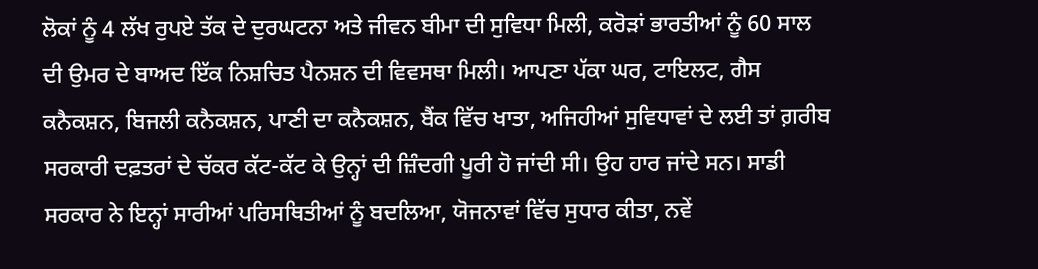ਲੋਕਾਂ ਨੂੰ 4 ਲੱਖ ਰੁਪਏ ਤੱਕ ਦੇ ਦੁਰਘਟਨਾ ਅਤੇ ਜੀਵਨ ਬੀਮਾ ਦੀ ਸੁਵਿਧਾ ਮਿਲੀ, ਕਰੋੜਾਂ ਭਾਰਤੀਆਂ ਨੂੰ 60 ਸਾਲ ਦੀ ਉਮਰ ਦੇ ਬਾਅਦ ਇੱਕ ਨਿਸ਼ਚਿਤ ਪੈਨਸ਼ਨ ਦੀ ਵਿਵਸਥਾ ਮਿਲੀ। ਆਪਣਾ ਪੱਕਾ ਘਰ, ਟਾਇਲਟ, ਗੈਸ ਕਨੈਕਸ਼ਨ, ਬਿਜਲੀ ਕਨੈਕਸ਼ਨ, ਪਾਣੀ ਦਾ ਕਨੈਕਸ਼ਨ, ਬੈਂਕ ਵਿੱਚ ਖਾਤਾ, ਅਜਿਹੀਆਂ ਸੁਵਿਧਾਵਾਂ ਦੇ ਲਈ ਤਾਂ ਗ਼ਰੀਬ ਸਰਕਾਰੀ ਦਫ਼ਤਰਾਂ ਦੇ ਚੱਕਰ ਕੱਟ-ਕੱਟ ਕੇ ਉਨ੍ਹਾਂ ਦੀ ਜ਼ਿੰਦਗੀ ਪੂਰੀ ਹੋ ਜਾਂਦੀ ਸੀ। ਉਹ ਹਾਰ ਜਾਂਦੇ ਸਨ। ਸਾਡੀ ਸਰਕਾਰ ਨੇ ਇਨ੍ਹਾਂ ਸਾਰੀਆਂ ਪਰਿਸਥਿਤੀਆਂ ਨੂੰ ਬਦਲਿਆ, ਯੋਜਨਾਵਾਂ ਵਿੱਚ ਸੁਧਾਰ ਕੀਤਾ, ਨਵੇਂ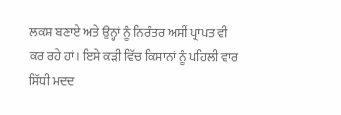ਲਕਸ਼ ਬਣਾਏ ਅਤੇ ਉਨ੍ਹਾਂ ਨੂੰ ਨਿਰੰਤਰ ਅਸੀਂ ਪ੍ਰਾਪਤ ਵੀ ਕਰ ਰਹੇ ਹਾਂ। ਇਸੇ ਕੜੀ ਵਿੱਚ ਕਿਸਾਨਾਂ ਨੂੰ ਪਹਿਲੀ ਵਾਰ ਸਿੱਧੀ ਮਦਦ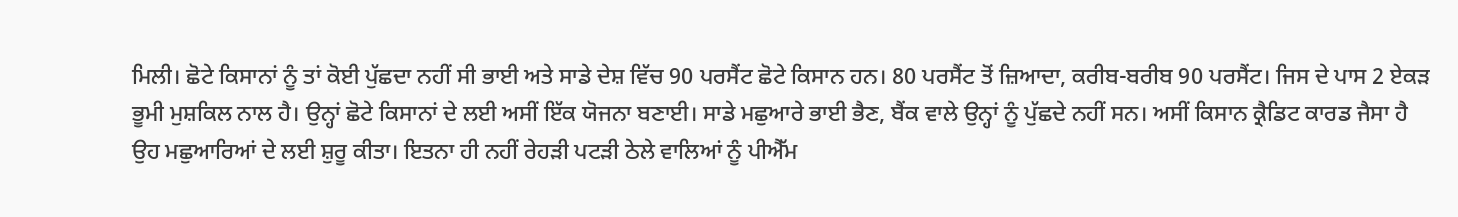ਮਿਲੀ। ਛੋਟੇ ਕਿਸਾਨਾਂ ਨੂੰ ਤਾਂ ਕੋਈ ਪੁੱਛਦਾ ਨਹੀਂ ਸੀ ਭਾਈ ਅਤੇ ਸਾਡੇ ਦੇਸ਼ ਵਿੱਚ 90 ਪਰਸੈਂਟ ਛੋਟੇ ਕਿਸਾਨ ਹਨ। 80 ਪਰਸੈਂਟ ਤੋਂ ਜ਼ਿਆਦਾ, ਕਰੀਬ-ਬਰੀਬ 90 ਪਰਸੈਂਟ। ਜਿਸ ਦੇ ਪਾਸ 2 ਏਕੜ ਭੂਮੀ ਮੁਸ਼ਕਿਲ ਨਾਲ ਹੈ। ਉਨ੍ਹਾਂ ਛੋਟੇ ਕਿਸਾਨਾਂ ਦੇ ਲਈ ਅਸੀਂ ਇੱਕ ਯੋਜਨਾ ਬਣਾਈ। ਸਾਡੇ ਮਛੁਆਰੇ ਭਾਈ ਭੈਣ, ਬੈਂਕ ਵਾਲੇ ਉਨ੍ਹਾਂ ਨੂੰ ਪੁੱਛਦੇ ਨਹੀਂ ਸਨ। ਅਸੀਂ ਕਿਸਾਨ ਕ੍ਰੈਡਿਟ ਕਾਰਡ ਜੈਸਾ ਹੈ ਉਹ ਮਛੁਆਰਿਆਂ ਦੇ ਲਈ ਸ਼ੁਰੂ ਕੀਤਾ। ਇਤਨਾ ਹੀ ਨਹੀਂ ਰੇਹੜੀ ਪਟੜੀ ਠੇਲੇ ਵਾਲਿਆਂ ਨੂੰ ਪੀਐੱਮ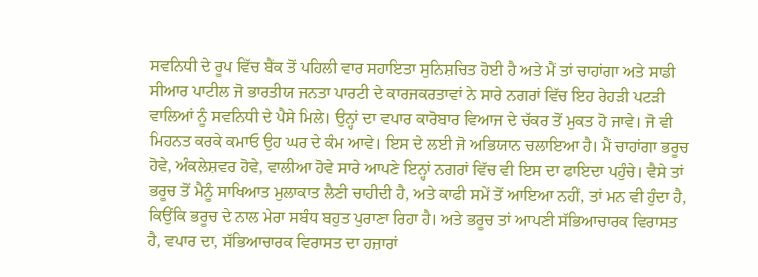ਸਵਨਿਧੀ ਦੇ ਰੂਪ ਵਿੱਚ ਬੈਂਕ ਤੋਂ ਪਹਿਲੀ ਵਾਰ ਸਹਾਇਤਾ ਸੁਨਿਸ਼ਚਿਤ ਹੋਈ ਹੈ ਅਤੇ ਮੈਂ ਤਾਂ ਚਾਹਾਂਗਾ ਅਤੇ ਸਾਡੀ ਸੀਆਰ ਪਾਟੀਲ ਜੋ ਭਾਰਤੀਯ ਜਨਤਾ ਪਾਰਟੀ ਦੇ ਕਾਰਜਕਰਤਾਵਾਂ ਨੇ ਸਾਰੇ ਨਗਰਾਂ ਵਿੱਚ ਇਹ ਰੇਹੜੀ ਪਟੜੀ ਵਾਲਿਆਂ ਨੂੰ ਸਵਨਿਧੀ ਦੇ ਪੈਸੇ ਮਿਲੇ। ਉਨ੍ਹਾਂ ਦਾ ਵਪਾਰ ਕਾਰੋਬਾਰ ਵਿਆਜ ਦੇ ਚੱਕਰ ਤੋਂ ਮੁਕਤ ਹੋ ਜਾਵੇ। ਜੋ ਵੀ ਮਿਹਨਤ ਕਰਕੇ ਕਮਾਓ ਉਹ ਘਰ ਦੇ ਕੰਮ ਆਵੇ। ਇਸ ਦੇ ਲਈ ਜੋ ਅਭਿਯਾਨ ਚਲਾਇਆ ਹੈ। ਮੈਂ ਚਾਹਾਂਗਾ ਭਰੂਚ ਹੋਵੇ, ਅੰਕਲੇਸ਼ਵਰ ਹੋਵੇ, ਵਾਲੀਆ ਹੋਵੇ ਸਾਰੇ ਆਪਣੇ ਇਨ੍ਹਾਂ ਨਗਰਾਂ ਵਿੱਚ ਵੀ ਇਸ ਦਾ ਫਾਇਦਾ ਪਹੁੰਚੇ। ਵੈਸੇ ਤਾਂ ਭਰੂਚ ਤੋਂ ਮੈਨੂੰ ਸਾਖਿਆਤ ਮੁਲਾਕਾਤ ਲੈਣੀ ਚਾਹੀਦੀ ਹੈ, ਅਤੇ ਕਾਫੀ ਸਮੇਂ ਤੋਂ ਆਇਆ ਨਹੀਂ, ਤਾਂ ਮਨ ਵੀ ਹੁੰਦਾ ਹੈ, ਕਿਉਂਕਿ ਭਰੂਚ ਦੇ ਨਾਲ ਮੇਰਾ ਸਬੰਧ ਬਹੁਤ ਪੁਰਾਣਾ ਰਿਹਾ ਹੈ। ਅਤੇ ਭਰੂਚ ਤਾਂ ਆਪਣੀ ਸੱਭਿਆਚਾਰਕ ਵਿਰਾਸਤ ਹੈ, ਵਪਾਰ ਦਾ, ਸੱਭਿਆਚਾਰਕ ਵਿਰਾਸਤ ਦਾ ਹਜ਼ਾਰਾਂ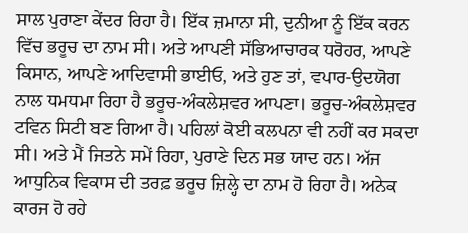ਸਾਲ ਪੁਰਾਣਾ ਕੇਂਦਰ ਰਿਹਾ ਹੈ। ਇੱਕ ਜ਼ਮਾਨਾ ਸੀ, ਦੁਨੀਆ ਨੂੰ ਇੱਕ ਕਰਨ ਵਿੱਚ ਭਰੂਚ ਦਾ ਨਾਮ ਸੀ। ਅਤੇ ਆਪਣੀ ਸੱਭਿਆਚਾਰਕ ਧਰੋਹਰ, ਆਪਣੇ ਕਿਸਾਨ, ਆਪਣੇ ਆਦਿਵਾਸੀ ਭਾਈਓ, ਅਤੇ ਹੁਣ ਤਾਂ, ਵਪਾਰ-ਉਦਯੋਗ ਨਾਲ ਧਮਧਮਾ ਰਿਹਾ ਹੈ ਭਰੂਚ-ਅੰਕਲੇਸ਼ਵਰ ਆਪਣਾ। ਭਰੂਚ-ਅੰਕਲੇਸ਼ਵਰ ਟਵਿਨ ਸਿਟੀ ਬਣ ਗਿਆ ਹੈ। ਪਹਿਲਾਂ ਕੋਈ ਕਲਪਨਾ ਵੀ ਨਹੀਂ ਕਰ ਸਕਦਾ ਸੀ। ਅਤੇ ਮੈਂ ਜਿਤਨੇ ਸਮੇਂ ਰਿਹਾ, ਪੁਰਾਣੇ ਦਿਨ ਸਭ ਯਾਦ ਹਨ। ਅੱਜ ਆਧੁਨਿਕ ਵਿਕਾਸ ਦੀ ਤਰਫ਼ ਭਰੂਚ ਜ਼ਿਲ੍ਹੇ ਦਾ ਨਾਮ ਹੋ ਰਿਹਾ ਹੈ। ਅਨੇਕ ਕਾਰਜ ਹੋ ਰਹੇ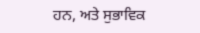ਹਨ, ਅਤੇ ਸੁਭਾਵਿਕ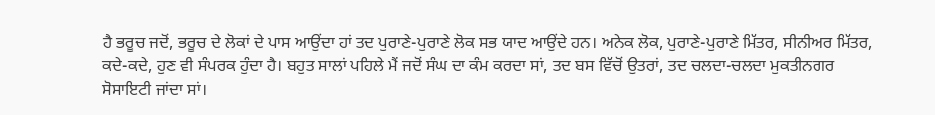ਹੈ ਭਰੂਚ ਜਦੋਂ, ਭਰੂਚ ਦੇ ਲੋਕਾਂ ਦੇ ਪਾਸ ਆਉਂਦਾ ਹਾਂ ਤਦ ਪੁਰਾਣੇ-ਪੁਰਾਣੇ ਲੋਕ ਸਭ ਯਾਦ ਆਉਂਦੇ ਹਨ। ਅਨੇਕ ਲੋਕ, ਪੁਰਾਣੇ-ਪੁਰਾਣੇ ਮਿੱਤਰ, ਸੀਨੀਅਰ ਮਿੱਤਰ, ਕਦੇ-ਕਦੇ, ਹੁਣ ਵੀ ਸੰਪਰਕ ਹੁੰਦਾ ਹੈ। ਬਹੁਤ ਸਾਲਾਂ ਪਹਿਲੇ ਮੈਂ ਜਦੋਂ ਸੰਘ ਦਾ ਕੰਮ ਕਰਦਾ ਸਾਂ, ਤਦ ਬਸ ਵਿੱਚੋਂ ਉਤਰਾਂ, ਤਦ ਚਲਦਾ-ਚਲਦਾ ਮੁਕਤੀਨਗਰ ਸੋਸਾਇਟੀ ਜਾਂਦਾ ਸਾਂ।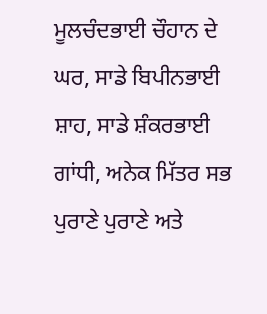ਮੂਲਚੰਦਭਾਈ ਚੌਹਾਨ ਦੇ ਘਰ, ਸਾਡੇ ਬਿਪੀਨਭਾਈ ਸ਼ਾਹ, ਸਾਡੇ ਸ਼ੰਕਰਭਾਈ ਗਾਂਧੀ, ਅਨੇਕ ਮਿੱਤਰ ਸਭ ਪੁਰਾਣੇ ਪੁਰਾਣੇ ਅਤੇ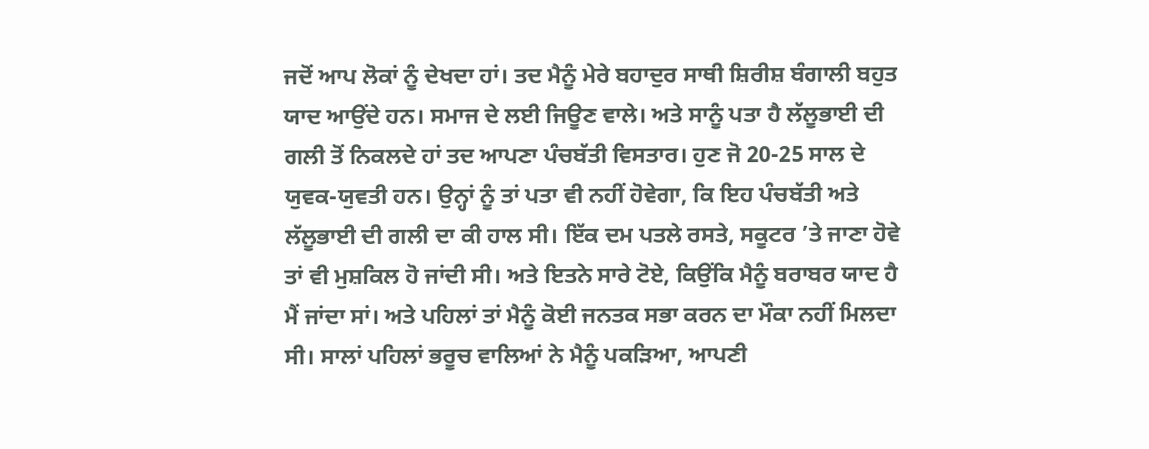ਜਦੋਂ ਆਪ ਲੋਕਾਂ ਨੂੰ ਦੇਖਦਾ ਹਾਂ। ਤਦ ਮੈਨੂੰ ਮੇਰੇ ਬਹਾਦੁਰ ਸਾਥੀ ਸ਼ਿਰੀਸ਼ ਬੰਗਾਲੀ ਬਹੁਤ ਯਾਦ ਆਉਂਦੇ ਹਨ। ਸਮਾਜ ਦੇ ਲਈ ਜਿਊਣ ਵਾਲੇ। ਅਤੇ ਸਾਨੂੰ ਪਤਾ ਹੈ ਲੱਲੂਭਾਈ ਦੀ ਗਲੀ ਤੋਂ ਨਿਕਲਦੇ ਹਾਂ ਤਦ ਆਪਣਾ ਪੰਚਬੱਤੀ ਵਿਸਤਾਰ। ਹੁਣ ਜੋ 20-25 ਸਾਲ ਦੇ ਯੁਵਕ-ਯੁਵਤੀ ਹਨ। ਉਨ੍ਹਾਂ ਨੂੰ ਤਾਂ ਪਤਾ ਵੀ ਨਹੀਂ ਹੋਵੇਗਾ, ਕਿ ਇਹ ਪੰਚਬੱਤੀ ਅਤੇ ਲੱਲੂਭਾਈ ਦੀ ਗਲੀ ਦਾ ਕੀ ਹਾਲ ਸੀ। ਇੱਕ ਦਮ ਪਤਲੇ ਰਸਤੇ, ਸਕੂਟਰ ’ਤੇ ਜਾਣਾ ਹੋਵੇ ਤਾਂ ਵੀ ਮੁਸ਼ਕਿਲ ਹੋ ਜਾਂਦੀ ਸੀ। ਅਤੇ ਇਤਨੇ ਸਾਰੇ ਟੋਏ, ਕਿਉਂਕਿ ਮੈਨੂੰ ਬਰਾਬਰ ਯਾਦ ਹੈ ਮੈਂ ਜਾਂਦਾ ਸਾਂ। ਅਤੇ ਪਹਿਲਾਂ ਤਾਂ ਮੈਨੂੰ ਕੋਈ ਜਨਤਕ ਸਭਾ ਕਰਨ ਦਾ ਮੌਕਾ ਨਹੀਂ ਮਿਲਦਾ ਸੀ। ਸਾਲਾਂ ਪਹਿਲਾਂ ਭਰੂਚ ਵਾਲਿਆਂ ਨੇ ਮੈਨੂੰ ਪਕੜਿਆ, ਆਪਣੀ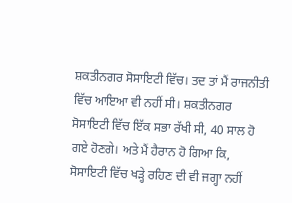ਸ਼ਕਤੀਨਗਰ ਸੋਸਾਇਟੀ ਵਿੱਚ। ਤਦ ਤਾਂ ਮੈਂ ਰਾਜਨੀਤੀ ਵਿੱਚ ਆਇਆ ਵੀ ਨਹੀਂ ਸੀ। ਸ਼ਕਤੀਨਗਰ ਸੋਸਾਇਟੀ ਵਿੱਚ ਇੱਕ ਸਭਾ ਰੱਖੀ ਸੀ, 40 ਸਾਲ ਹੋ ਗਏ ਹੋਣਗੇ। ਅਤੇ ਮੈਂ ਹੈਰਾਨ ਹੋ ਗਿਆ ਕਿ, ਸੋਸਾਇਟੀ ਵਿੱਚ ਖੜ੍ਹੇ ਰਹਿਣ ਦੀ ਵੀ ਜਗ੍ਹਾ ਨਹੀਂ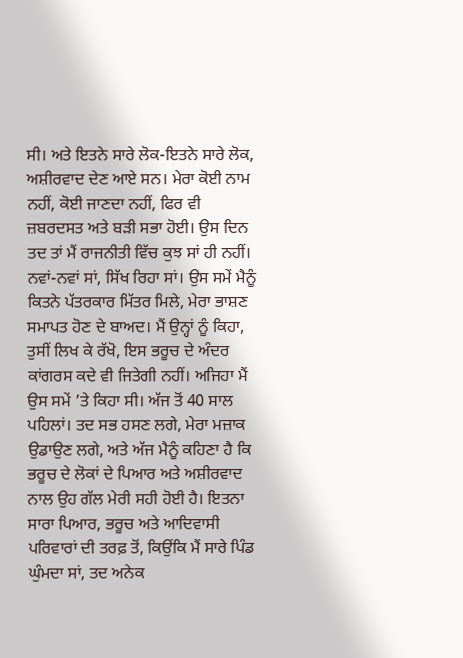ਸੀ। ਅਤੇ ਇਤਨੇ ਸਾਰੇ ਲੋਕ-ਇਤਨੇ ਸਾਰੇ ਲੋਕ, ਅਸ਼ੀਰਵਾਦ ਦੇਣ ਆਏ ਸਨ। ਮੇਰਾ ਕੋਈ ਨਾਮ ਨਹੀਂ, ਕੋਈ ਜਾਣਦਾ ਨਹੀਂ, ਫਿਰ ਵੀ ਜ਼ਬਰਦਸਤ ਅਤੇ ਬੜੀ ਸਭਾ ਹੋਈ। ਉਸ ਦਿਨ ਤਦ ਤਾਂ ਮੈਂ ਰਾਜਨੀਤੀ ਵਿੱਚ ਕੁਝ ਸਾਂ ਹੀ ਨਹੀਂ। ਨਵਾਂ-ਨਵਾਂ ਸਾਂ, ਸਿੱਖ ਰਿਹਾ ਸਾਂ। ਉਸ ਸਮੇਂ ਮੈਨੂੰ ਕਿਤਨੇ ਪੱਤਰਕਾਰ ਮਿੱਤਰ ਮਿਲੇ, ਮੇਰਾ ਭਾਸ਼ਣ ਸਮਾਪਤ ਹੋਣ ਦੇ ਬਾਅਦ। ਮੈਂ ਉਨ੍ਹਾਂ ਨੂੰ ਕਿਹਾ, ਤੁਸੀਂ ਲਿਖ ਕੇ ਰੱਖੋ, ਇਸ ਭਰੂਚ ਦੇ ਅੰਦਰ ਕਾਂਗਰਸ ਕਦੇ ਵੀ ਜਿਤੇਗੀ ਨਹੀਂ। ਅਜਿਹਾ ਮੈਂ ਉਸ ਸਮੇਂ ’ਤੇ ਕਿਹਾ ਸੀ। ਅੱਜ ਤੋਂ 40 ਸਾਲ ਪਹਿਲਾਂ। ਤਦ ਸਭ ਹਸਣ ਲਗੇ, ਮੇਰਾ ਮਜ਼ਾਕ ਉਡਾਉਣ ਲਗੇ, ਅਤੇ ਅੱਜ ਮੈਨੂੰ ਕਹਿਣਾ ਹੈ ਕਿ ਭਰੂਚ ਦੇ ਲੋਕਾਂ ਦੇ ਪਿਆਰ ਅਤੇ ਅਸ਼ੀਰਵਾਦ ਨਾਲ ਉਹ ਗੱਲ ਮੇਰੀ ਸਹੀ ਹੋਈ ਹੈ। ਇਤਨਾ ਸਾਰਾ ਪਿਆਰ, ਭਰੂਚ ਅਤੇ ਆਦਿਵਾਸੀ ਪਰਿਵਾਰਾਂ ਦੀ ਤਰਫ਼ ਤੋਂ, ਕਿਉਂਕਿ ਮੈਂ ਸਾਰੇ ਪਿੰਡ ਘੁੰਮਦਾ ਸਾਂ, ਤਦ ਅਨੇਕ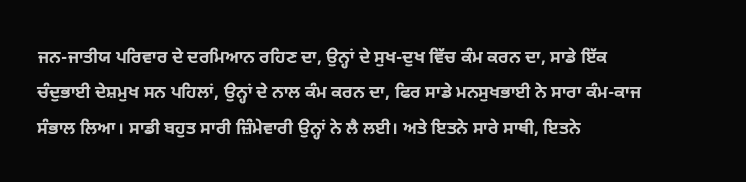ਜਨ-ਜਾਤੀਯ ਪਰਿਵਾਰ ਦੇ ਦਰਮਿਆਨ ਰਹਿਣ ਦਾ, ਉਨ੍ਹਾਂ ਦੇ ਸੁਖ-ਦੁਖ ਵਿੱਚ ਕੰਮ ਕਰਨ ਦਾ, ਸਾਡੇ ਇੱਕ ਚੰਦੁਭਾਈ ਦੇਸ਼ਮੁਖ ਸਨ ਪਹਿਲਾਂ, ਉਨ੍ਹਾਂ ਦੇ ਨਾਲ ਕੰਮ ਕਰਨ ਦਾ, ਫਿਰ ਸਾਡੇ ਮਨਸੁਖਭਾਈ ਨੇ ਸਾਰਾ ਕੰਮ-ਕਾਜ ਸੰਭਾਲ ਲਿਆ। ਸਾਡੀ ਬਹੁਤ ਸਾਰੀ ਜ਼ਿੰਮੇਵਾਰੀ ਉਨ੍ਹਾਂ ਨੇ ਲੈ ਲਈ। ਅਤੇ ਇਤਨੇ ਸਾਰੇ ਸਾਥੀ, ਇਤਨੇ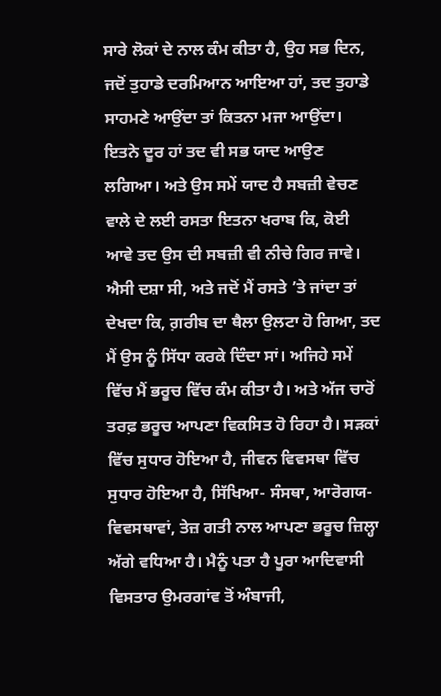ਸਾਰੇ ਲੋਕਾਂ ਦੇ ਨਾਲ ਕੰਮ ਕੀਤਾ ਹੈ, ਉਹ ਸਭ ਦਿਨ, ਜਦੋਂ ਤੁਹਾਡੇ ਦਰਮਿਆਨ ਆਇਆ ਹਾਂ, ਤਦ ਤੁਹਾਡੇ ਸਾਹਮਣੇ ਆਉਂਦਾ ਤਾਂ ਕਿਤਨਾ ਮਜਾ ਆਉਂਦਾ। ਇਤਨੇ ਦੂਰ ਹਾਂ ਤਦ ਵੀ ਸਭ ਯਾਦ ਆਉਣ ਲਗਿਆ। ਅਤੇ ਉਸ ਸਮੇਂ ਯਾਦ ਹੈ ਸਬਜ਼ੀ ਵੇਚਣ ਵਾਲੇ ਦੇ ਲਈ ਰਸਤਾ ਇਤਨਾ ਖਰਾਬ ਕਿ, ਕੋਈ ਆਵੇ ਤਦ ਉਸ ਦੀ ਸਬਜ਼ੀ ਵੀ ਨੀਚੇ ਗਿਰ ਜਾਵੇ। ਐਸੀ ਦਸ਼ਾ ਸੀ, ਅਤੇ ਜਦੋਂ ਮੈਂ ਰਸਤੇ ’ਤੇ ਜਾਂਦਾ ਤਾਂ ਦੇਖਦਾ ਕਿ, ਗ਼ਰੀਬ ਦਾ ਥੈਲਾ ਉਲਟਾ ਹੋ ਗਿਆ, ਤਦ ਮੈਂ ਉਸ ਨੂੰ ਸਿੱਧਾ ਕਰਕੇ ਦਿੰਦਾ ਸਾਂ। ਅਜਿਹੇ ਸਮੇਂ ਵਿੱਚ ਮੈਂ ਭਰੂਚ ਵਿੱਚ ਕੰਮ ਕੀਤਾ ਹੈ। ਅਤੇ ਅੱਜ ਚਾਰੋਂ ਤਰਫ਼ ਭਰੂਚ ਆਪਣਾ ਵਿਕਸਿਤ ਹੋ ਰਿਹਾ ਹੈ। ਸੜਕਾਂ ਵਿੱਚ ਸੁਧਾਰ ਹੋਇਆ ਹੈ, ਜੀਵਨ ਵਿਵਸਥਾ ਵਿੱਚ ਸੁਧਾਰ ਹੋਇਆ ਹੈ, ਸਿੱਖਿਆ- ਸੰਸਥਾ, ਆਰੋਗਯ-ਵਿਵਸਥਾਵਾਂ, ਤੇਜ਼ ਗਤੀ ਨਾਲ ਆਪਣਾ ਭਰੂਚ ਜ਼ਿਲ੍ਹਾ ਅੱਗੇ ਵਧਿਆ ਹੈ। ਮੈਨੂੰ ਪਤਾ ਹੈ ਪੂਰਾ ਆਦਿਵਾਸੀ ਵਿਸਤਾਰ ਉਮਰਗਾਂਵ ਤੋਂ ਅੰਬਾਜੀ,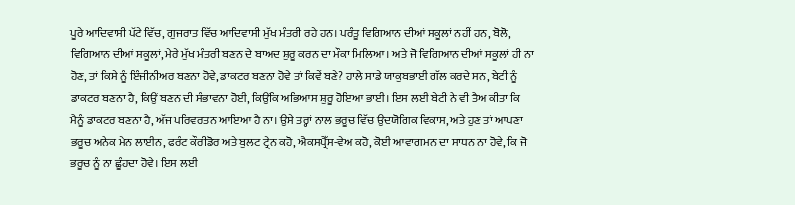ਪੂਰੇ ਆਦਿਵਾਸੀ ਪੱਟੇ ਵਿੱਚ, ਗੁਜਰਾਤ ਵਿੱਚ ਆਦਿਵਾਸੀ ਮੁੱਖ ਮੰਤਰੀ ਰਹੇ ਹਨ। ਪਰੰਤੂ ਵਿਗਿਆਨ ਦੀਆਂ ਸਕੂਲਾਂ ਨਹੀਂ ਹਨ, ਬੋਲੋ, ਵਿਗਿਆਨ ਦੀਆਂ ਸਕੂਲਾਂ, ਮੇਰੇ ਮੁੱਖ ਮੰਤਰੀ ਬਣਨ ਦੇ ਬਾਅਦ ਸ਼ੁਰੂ ਕਰਨ ਦਾ ਮੌਕਾ ਮਿਲਿਆ। ਅਤੇ ਜੋ ਵਿਗਿਆਨ ਦੀਆਂ ਸਕੂਲਾਂ ਹੀ ਨਾ ਹੋਣ, ਤਾਂ ਕਿਸੇ ਨੂੰ ਇੰਜੀਨੀਅਰ ਬਣਨਾ ਹੋਵੇ, ਡਾਕਟਰ ਬਣਨਾ ਹੋਵੇ ਤਾਂ ਕਿਵੇਂ ਬਣੇ? ਹਾਲੇ ਸਾਡੇ ਯਾਕੁਬਭਾਈ ਗੱਲ ਕਰਦੇ ਸਨ, ਬੇਟੀ ਨੂੰ ਡਾਕਟਰ ਬਣਨਾ ਹੈ, ਕਿਉਂ ਬਣਨ ਦੀ ਸੰਭਾਵਨਾ ਹੋਈ, ਕਿਉਂਕਿ ਅਭਿਆਸ ਸ਼ੁਰੂ ਹੋਇਆ ਭਾਈ। ਇਸ ਲਈ ਬੇਟੀ ਨੇ ਵੀ ਤੈਅ ਕੀਤਾ ਕਿ ਮੈਨੂੰ ਡਾਕਟਰ ਬਣਨਾ ਹੈ, ਅੱਜ ਪਰਿਵਰਤਨ ਆਇਆ ਹੈ ਨਾ। ਉਸੇ ਤਰ੍ਹਾਂ ਨਾਲ ਭਰੂਚ ਵਿੱਚ ਉਦਯੋਗਿਕ ਵਿਕਾਸ, ਅਤੇ ਹੁਣ ਤਾਂ ਆਪਣਾ ਭਰੂਚ ਅਨੇਕ ਮੇਨ ਲਾਈਨ, ਫਰੰਟ ਕੌਰੀਡੋਰ ਅਤੇ ਬੁਲਟ ਟ੍ਰੇਨ ਕਹੋ, ਐਕਸਪ੍ਰੈੱਸ-ਵੇਅ ਕਹੋ, ਕੋਈ ਆਵਾਗਮਨ ਦਾ ਸਾਧਨ ਨਾ ਹੋਵੇ, ਕਿ ਜੋ ਭਰੂਚ ਨੂੰ ਨਾ ਛੂੰਹਦਾ ਹੋਵੇ। ਇਸ ਲਈ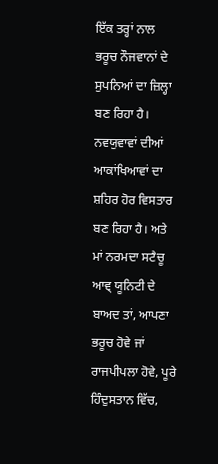ਇੱਕ ਤਰ੍ਹਾਂ ਨਾਲ ਭਰੂਚ ਨੌਜਵਾਨਾਂ ਦੇ ਸੁਪਨਿਆਂ ਦਾ ਜ਼ਿਲ੍ਹਾ ਬਣ ਰਿਹਾ ਹੈ। ਨਵਯੁਵਾਵਾਂ ਦੀਆਂ ਆਕਾਂਖਿਆਵਾਂ ਦਾ ਸ਼ਹਿਰ ਹੋਰ ਵਿਸਤਾਰ ਬਣ ਰਿਹਾ ਹੈ। ਅਤੇ ਮਾਂ ਨਰਮਦਾ ਸਟੈਚੂ ਆਵ੍ ਯੂਨਿਟੀ ਦੇ ਬਾਅਦ ਤਾਂ, ਆਪਣਾ ਭਰੂਚ ਹੋਵੇ ਜਾਂ ਰਾਜਪੀਪਲਾ ਹੋਵੇ, ਪੂਰੇ ਹਿੰਦੁਸਤਾਨ ਵਿੱਚ,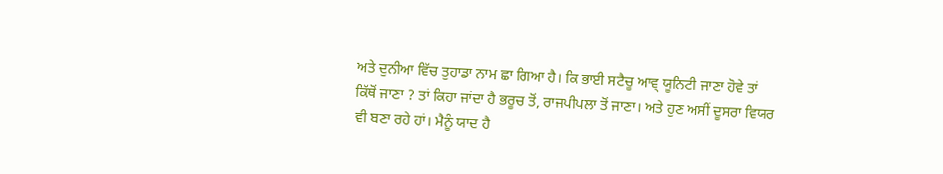ਅਤੇ ਦੁਨੀਆ ਵਿੱਚ ਤੁਹਾਡਾ ਨਾਮ ਛਾ ਗਿਆ ਹੈ। ਕਿ ਭਾਈ ਸਟੈਚੂ ਆਵ੍ ਯੂਨਿਟੀ ਜਾਣਾ ਹੋਵੇ ਤਾਂ ਕਿੱਥੋਂ ਜਾਣਾ ? ਤਾਂ ਕਿਹਾ ਜਾਂਦਾ ਹੈ ਭਰੂਚ ਤੋਂ, ਰਾਜਪੀਪਲਾ ਤੋਂ ਜਾਣਾ। ਅਤੇ ਹੁਣ ਅਸੀਂ ਦੂਸਰਾ ਵਿਯਰ ਵੀ ਬਣਾ ਰਹੇ ਹਾਂ। ਮੈਨੂੰ ਯਾਦ ਹੈ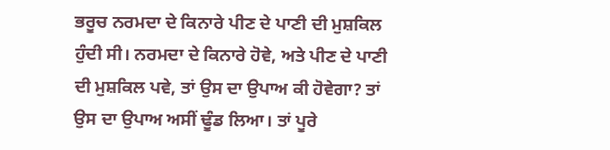ਭਰੂਚ ਨਰਮਦਾ ਦੇ ਕਿਨਾਰੇ ਪੀਣ ਦੇ ਪਾਣੀ ਦੀ ਮੁਸ਼ਕਿਲ ਹੁੰਦੀ ਸੀ। ਨਰਮਦਾ ਦੇ ਕਿਨਾਰੇ ਹੋਵੇ, ਅਤੇ ਪੀਣ ਦੇ ਪਾਣੀ ਦੀ ਮੁਸ਼ਕਿਲ ਪਵੇ, ਤਾਂ ਉਸ ਦਾ ਉਪਾਅ ਕੀ ਹੋਵੇਗਾ? ਤਾਂ ਉਸ ਦਾ ਉਪਾਅ ਅਸੀਂ ਢੂੰਡ ਲਿਆ। ਤਾਂ ਪੂਰੇ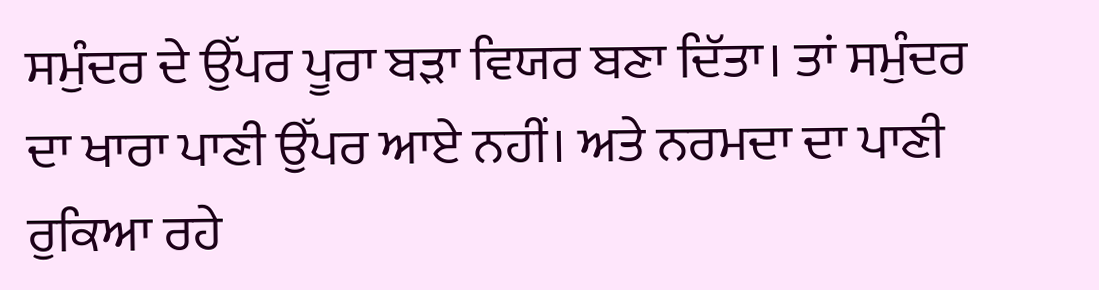ਸਮੁੰਦਰ ਦੇ ਉੱਪਰ ਪੂਰਾ ਬੜਾ ਵਿਯਰ ਬਣਾ ਦਿੱਤਾ। ਤਾਂ ਸਮੁੰਦਰ ਦਾ ਖਾਰਾ ਪਾਣੀ ਉੱਪਰ ਆਏ ਨਹੀਂ। ਅਤੇ ਨਰਮਦਾ ਦਾ ਪਾਣੀ ਰੁਕਿਆ ਰਹੇ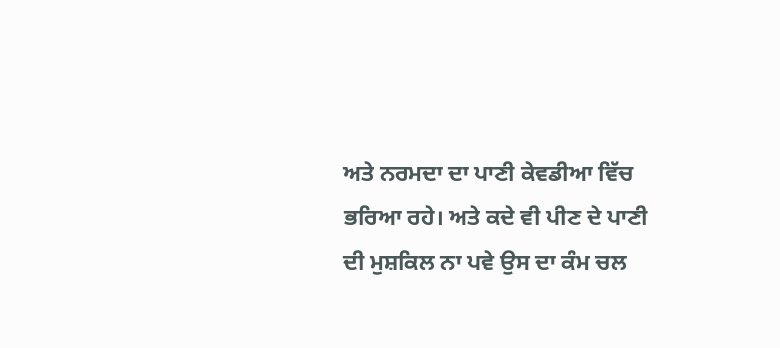ਅਤੇ ਨਰਮਦਾ ਦਾ ਪਾਣੀ ਕੇਵਡੀਆ ਵਿੱਚ ਭਰਿਆ ਰਹੇ। ਅਤੇ ਕਦੇ ਵੀ ਪੀਣ ਦੇ ਪਾਣੀ ਦੀ ਮੁਸ਼ਕਿਲ ਨਾ ਪਵੇ ਉਸ ਦਾ ਕੰਮ ਚਲ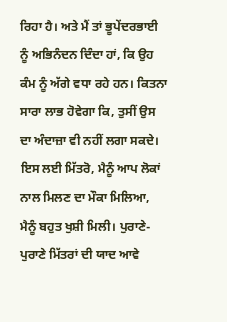ਰਿਹਾ ਹੈ। ਅਤੇ ਮੈਂ ਤਾਂ ਭੂਪੇਂਦਰਭਾਈ ਨੂੰ ਅਭਿਨੰਦਨ ਦਿੰਦਾ ਹਾਂ, ਕਿ ਉਹ ਕੰਮ ਨੂੰ ਅੱਗੇ ਵਧਾ ਰਹੇ ਹਨ। ਕਿਤਨਾ ਸਾਰਾ ਲਾਭ ਹੋਵੇਗਾ ਕਿ, ਤੁਸੀਂ ਉਸ ਦਾ ਅੰਦਾਜ਼ਾ ਵੀ ਨਹੀਂ ਲਗਾ ਸਕਦੇ। ਇਸ ਲਈ ਮਿੱਤਰੋ, ਮੈਨੂੰ ਆਪ ਲੋਕਾਂ ਨਾਲ ਮਿਲਣ ਦਾ ਮੌਕਾ ਮਿਲਿਆ, ਮੈਨੂੰ ਬਹੁਤ ਖੁਸ਼ੀ ਮਿਲੀ। ਪੁਰਾਣੇ-ਪੁਰਾਣੇ ਮਿੱਤਰਾਂ ਦੀ ਯਾਦ ਆਵੇ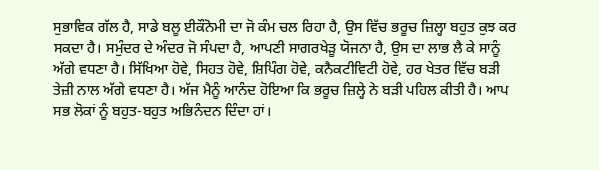ਸੁਭਾਵਿਕ ਗੱਲ ਹੈ, ਸਾਡੇ ਬਲੂ ਈਕੌਨੋਮੀ ਦਾ ਜੋ ਕੰਮ ਚਲ ਰਿਹਾ ਹੈ, ਉਸ ਵਿੱਚ ਭਰੂਚ ਜ਼ਿਲ੍ਹਾ ਬਹੁਤ ਕੁਝ ਕਰ ਸਕਦਾ ਹੈ। ਸਮੁੰਦਰ ਦੇ ਅੰਦਰ ਜੋ ਸੰਪਦਾ ਹੈ, ਆਪਣੀ ਸਾਗਰਖੇੜੂ ਯੋਜਨਾ ਹੈ, ਉਸ ਦਾ ਲਾਭ ਲੈ ਕੇ ਸਾਨੂੰ ਅੱਗੇ ਵਧਣਾ ਹੈ। ਸਿੱਖਿਆ ਹੋਵੇ, ਸਿਹਤ ਹੋਵੇ, ਸ਼ਿਪਿੰਗ ਹੋਵੇ, ਕਨੈਕਟੀਵਿਟੀ ਹੋਵੇ, ਹਰ ਖੇਤਰ ਵਿੱਚ ਬੜੀ ਤੇਜ਼ੀ ਨਾਲ ਅੱਗੇ ਵਧਣਾ ਹੈ। ਅੱਜ ਮੈਨੂੰ ਆਨੰਦ ਹੋਇਆ ਕਿ ਭਰੂਚ ਜ਼ਿਲ੍ਹੇ ਨੇ ਬੜੀ ਪਹਿਲ ਕੀਤੀ ਹੈ। ਆਪ ਸਭ ਲੋਕਾਂ ਨੂੰ ਬਹੁਤ-ਬਹੁਤ ਅਭਿਨੰਦਨ ਦਿੰਦਾ ਹਾਂ।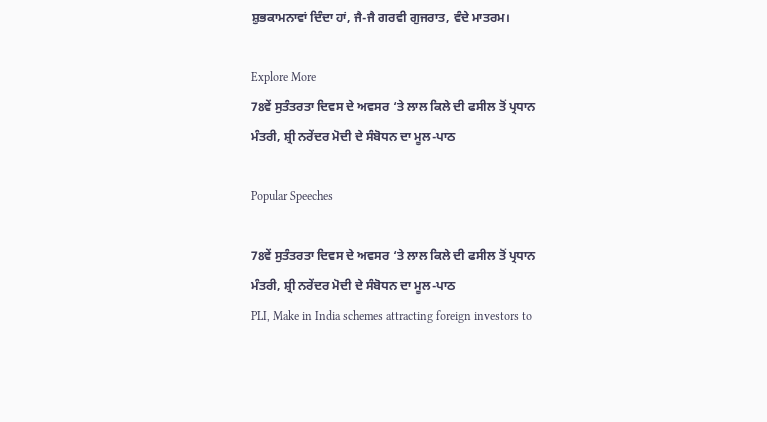ਸ਼ੁਭਕਾਮਨਾਵਾਂ ਦਿੰਦਾ ਹਾਂ, ਜੈ-ਜੈ ਗਰਵੀ ਗੁਜਰਾਤ, ਵੰਦੇ ਮਾਤਰਮ।

Explore More
78ਵੇਂ ਸੁਤੰਤਰਤਾ ਦਿਵਸ ਦੇ ਅਵਸਰ ‘ਤੇ ਲਾਲ ਕਿਲੇ ਦੀ ਫਸੀਲ ਤੋਂ ਪ੍ਰਧਾਨ ਮੰਤਰੀ, ਸ਼੍ਰੀ ਨਰੇਂਦਰ ਮੋਦੀ ਦੇ ਸੰਬੋਧਨ ਦਾ ਮੂਲ-ਪਾਠ

Popular Speeches

78ਵੇਂ ਸੁਤੰਤਰਤਾ ਦਿਵਸ ਦੇ ਅਵਸਰ ‘ਤੇ ਲਾਲ ਕਿਲੇ ਦੀ ਫਸੀਲ ਤੋਂ ਪ੍ਰਧਾਨ ਮੰਤਰੀ, ਸ਼੍ਰੀ ਨਰੇਂਦਰ ਮੋਦੀ ਦੇ ਸੰਬੋਧਨ ਦਾ ਮੂਲ-ਪਾਠ
PLI, Make in India schemes attracting foreign investors to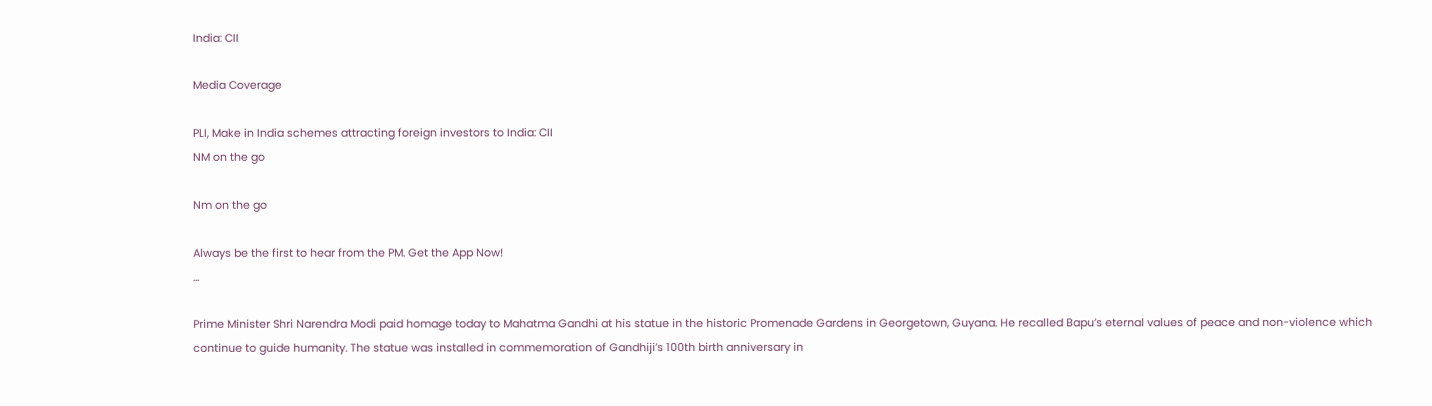India: CII

Media Coverage

PLI, Make in India schemes attracting foreign investors to India: CII
NM on the go

Nm on the go

Always be the first to hear from the PM. Get the App Now!
...

Prime Minister Shri Narendra Modi paid homage today to Mahatma Gandhi at his statue in the historic Promenade Gardens in Georgetown, Guyana. He recalled Bapu’s eternal values of peace and non-violence which continue to guide humanity. The statue was installed in commemoration of Gandhiji’s 100th birth anniversary in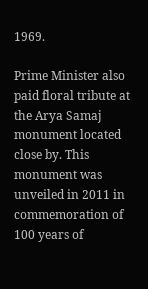1969.

Prime Minister also paid floral tribute at the Arya Samaj monument located close by. This monument was unveiled in 2011 in commemoration of 100 years of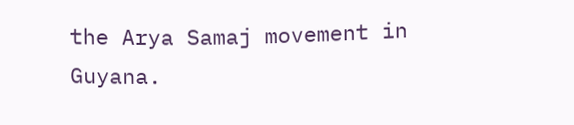the Arya Samaj movement in Guyana.